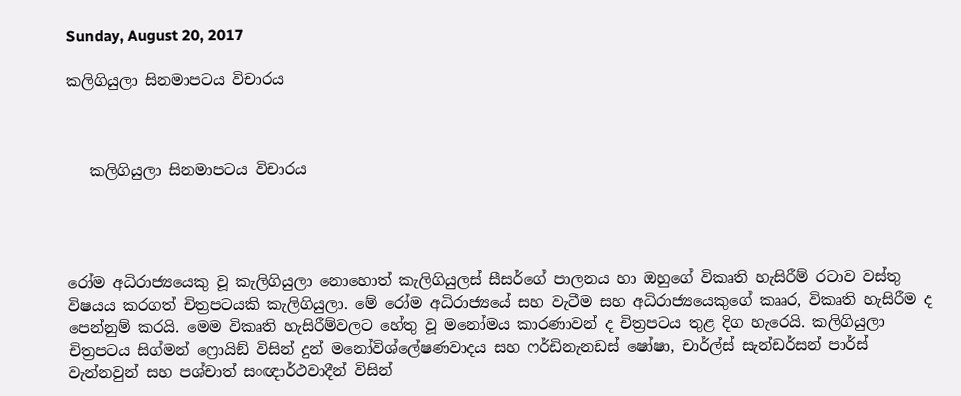Sunday, August 20, 2017

කලිගියුලා සිනමාපටය විචාරය



   කලිගියුලා සිනමාපටය විචාරය




රෝම අධිරාජ්‍යයෙකු වූ කැලිගියුලා නොහොත් කැලිගියුලස් සීසර්ගේ පාලනය හා ඔහුගේ විකෘති හැසිරීම් රටාව වස්තු විෂයය කරගත් චිත්‍රපටයකි කැලිගියුලා. මේ රෝම අධිරාජ්‍යයේ සහ වැටීම සහ අධිරාජ්‍යයෙකුගේ කෲර, විකෘති හැසිරීම ද පෙන්නුම් කරයි. මෙම විකෘති හැසිරීම්වලට හේතු වූ මනෝමය කාරණාවන් ද චිත්‍රපටය තුළ දිග හැරෙයි. කලිගියුලා චිත්‍රපටය සිග්මන් ෆ්‍රොයිඞ් විසින් දුන් මනෝවිශ්ලේෂණවාදය සහ ෆර්ඩිනැනඩස් ෂෝෂා, චාර්ල්ස් සැන්ඩර්සන් පාර්ස් වැන්නවුන් සහ පශ්චාත් සංඥාර්ථවාදීන් විසින්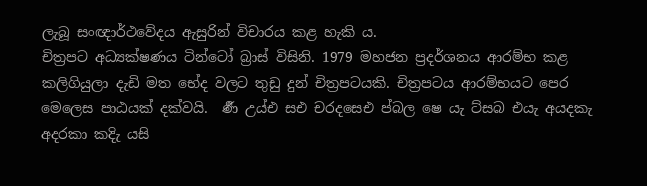ලැබූ සංඥාර්ථවේදය ඇසුරින් විචාරය කළ හැකි ය.
චිත්‍රපට අධ්‍යක්ෂණය ටින්ටෝ බ්‍රාස් විසිනි. 1979 මහජන ප්‍රදර්ශනය ආරම්භ කළ කලිගියුලා දැඩි මත භේද වලට තුඩු දුන් චිත්‍රපටයකි. චිත්‍රපටය ආරම්භයට පෙර මෙලෙස පාඨයක් දක්වයි.  ර්‍ණ උය්එ සඑ චරදසෙඑ ප්බල ෂෙ යැ ට්සබ එයැ අයදකැ අදරකා කදිැ යසි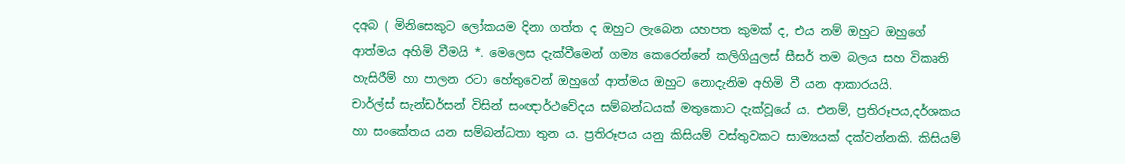දඅබ ( මිනිසෙකුට ලෝකයම දිනා ගත්ත ද ඔහුට ලැබෙන යහපත කුමක් ද, එය නම් ඔහුට ඔහුගේ ආත්මය අහිමි වීමයි *. මෙලෙස දැක්වීමෙන් ගම්‍ය කෙරෙන්නේ කලිගියුලස් සීසර් තම බලය සහ විකෘති හැසිරීම් හා පාලන රටා හේතුවෙන් ඔහුගේ ආත්මය ඔහුට නොදැනිම අහිමි වී යන ආකාරයයි.
චාර්ල්ස් සැන්ඩර්සන් විසින් සංඥාර්ථවේදය සම්බන්ධයක් මතුකොට දැක්වූයේ ය. එනම්, ප්‍රතිරූපය,දර්ශකය හා සංකේතය යන සම්බන්ධතා තුන ය. ප්‍රතිරූපය යනු කිසියම් වස්තුවකට සාම්‍යයක් දක්වන්නකි. කිසියම්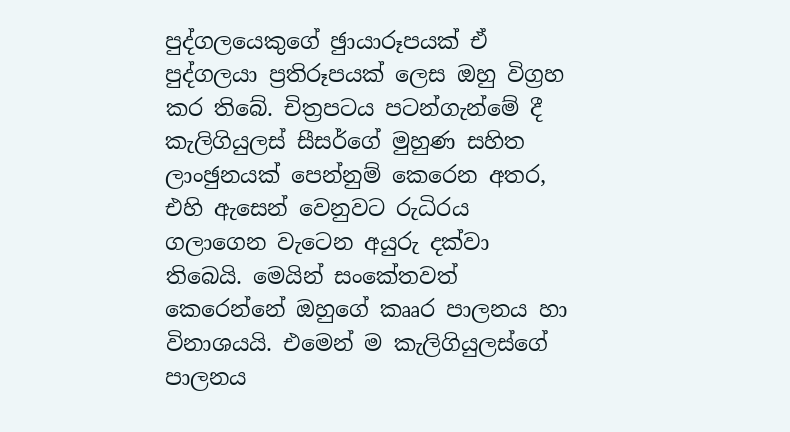පුද්ගලයෙකුගේ ඡුායාරූපයක් ඒ පුද්ගලයා ප්‍රතිරූපයක් ලෙස ඔහු විග්‍රහ කර තිබේ. චිත්‍රපටය පටන්ගැන්මේ දී කැලිගියුලස් සීසර්ගේ මුහුණ සහිත ලාංඡුනයක් පෙන්නුම් කෙරෙන අතර, එහි ඇසෙන් වෙනුවට රුධිරය ගලාගෙන වැටෙන අයුරු දක්වා තිබෙයි. මෙයින් සංකේතවත් කෙරෙන්නේ ඔහුගේ කෲර පාලනය හා විනාශයයි. එමෙන් ම කැලිගියුලස්ගේ පාලනය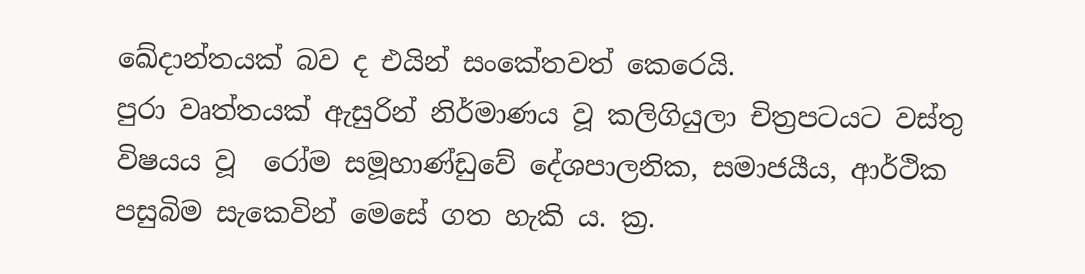ඛේදාන්තයක් බව ද එයින් සංකේතවත් කෙරෙයි.
පුරා වෘත්තයක් ඇසුරින් නිර්මාණය වූ කලිගියුලා චිත්‍රපටයට වස්තු විෂයය වූ  රෝම සමූහාණ්ඩුවේ දේශපාලනික, සමාජයීය, ආර්ථික පසුබිම සැකෙවින් මෙසේ ගත හැකි ය. ක්‍ර.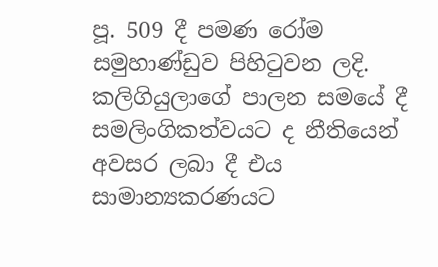පූ. 509 දී පමණ රෝම සමුහාණ්ඩුව පිහිටුවන ලදි. කලිගියුලාගේ පාලන සමයේ දී සමලිංගිකත්වයට ද නීතියෙන් අවසර ලබා දී එය සාමාන්‍යකරණයට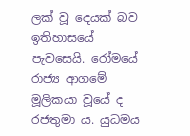ලක් වූ දෙයක් බව ඉතිහාසයේ පැවසෙයි. රෝමයේ රාජ්‍ය ආගමේ මූලිකයා වූයේ ද රජතුමා ය. යුධමය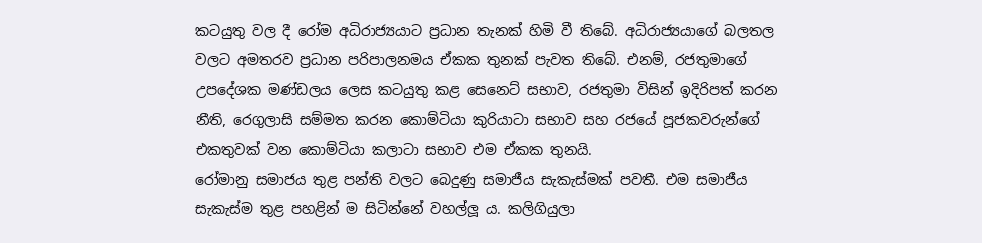කටයුතු වල දී රෝම අධිරාජ්‍යයාට ප්‍රධාන තැනක් හිමි වී තිබේ. අධිරාජ්‍යයාගේ බලතල වලට අමතරව ප්‍රධාන පරිපාලනමය ඒකක තුනක් පැවත තිබේ. එනම්, රජතුමාගේ උපදේශක මණ්ඩලය ලෙස කටයුතු කළ සෙනෙට් සභාව, රජතුමා විසින් ඉදිරිපත් කරන නීති, රෙගුලාසි සම්මත කරන කොම්ටියා කුරියාටා සභාව සහ රජයේ පූජකවරුන්ගේ එකතුවක් වන කොම්ටියා කලාටා සභාව එම ඒකක තුනයි.
රෝමානු සමාජය තුළ පන්ති වලට බෙදුණු සමාජීය සැකැස්මක් පවතී. එම සමාජීය සැකැස්ම තුළ පහළින් ම සිටින්නේ වහල්ලූ ය. කලිගියුලා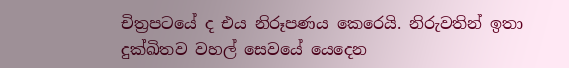චිත්‍රපටයේ ද එය නිරූපණය කෙරෙයි. නිරුවතින් ඉතා දුක්ඛිතව වහල් සෙවයේ යෙදෙන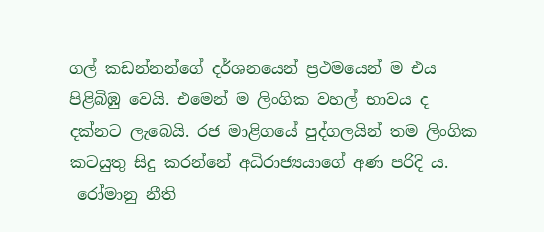ගල් කඩන්නන්ගේ දර්ශනයෙන් ප්‍රථමයෙන් ම එය පිළිබිඹු වෙයි. එමෙන් ම ලිංගික වහල් භාවය ද දක්නට ලැබෙයි. රජ මාළිගයේ පුද්ගලයින් තම ලිංගික කටයුතු සිදු කරන්නේ අධිරාජ්‍යයාගේ අණ පරිදි ය.
 රෝමානු නීති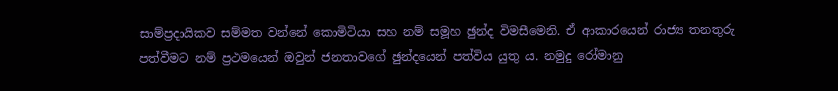සාම්ප්‍රදායිකව සම්මත වන්නේ කොමිටියා සහ නම් සමූහ ඡුන්ද විමසීමෙනි. ඒ ආකාරයෙන් රාජ්‍ය තනතුරු පත්වීමට නම් ප්‍රථමයෙන් ඔවුන් ජනතාවගේ ඡුන්දයෙන් පත්විය යුතු ය. නමුදු රෝමානු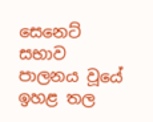සෙනෙට් සභාව පාලනය වූයේ ඉහළ තල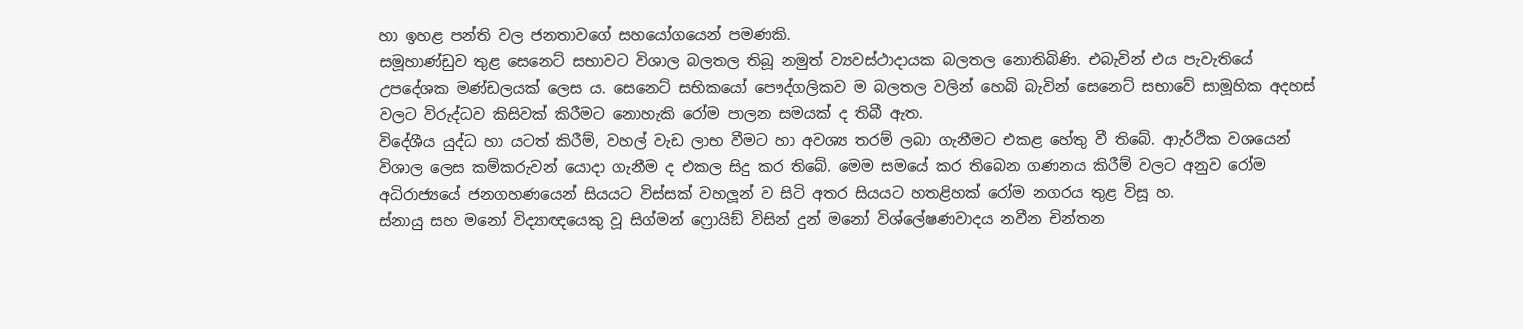හා ඉහළ පන්ති වල ජනතාවගේ සහයෝගයෙන් පමණකි.
සමූහාණ්ඩුව තුළ සෙනෙට් සභාවට විශාල බලතල තිබූ නමුත් ව්‍යවස්ථාදායක බලතල නොතිබිණි. එබැවින් එය පැවැතියේ උපදේශක මණ්ඩලයක් ලෙස ය. සෙනෙට් සභිකයෝ පෞද්ගලිකව ම බලතල වලින් හෙබි බැවින් සෙනෙට් සභාවේ සාමූහික අදහස් වලට විරුද්ධව කිසිවක් කිරීමට නොහැකි රෝම පාලන සමයක් ද තිබී ඇත.
විදේශීය යුද්ධ හා යටත් කිරීම්, වහල් වැඩ ලාභ වීමට හා අවශ්‍ය තරම් ලබා ගැනීමට එකළ හේතු වී තිබේ. ආැර්ථික වශයෙන් විශාල ලෙස කම්කරුවන් යොදා ගැනීම ද එකල සිදු කර තිබේ. මෙම සමයේ කර තිබෙන ගණනය කිරීම් වලට අනුව රෝම අධිරාජ්‍යයේ ජනගහණයෙන් සියයට විස්සක් වහලූන් ව සිටි අතර සියයට හතළිහක් රෝම නගරය තුළ විසූ හ.
ස්නායු සහ මනෝ විද්‍යාඥයෙකු වූ සිග්මන් ෆ්‍රොයිඞ් විසින් දුන් මනෝ විශ්ලේෂණවාදය නවීන චින්තන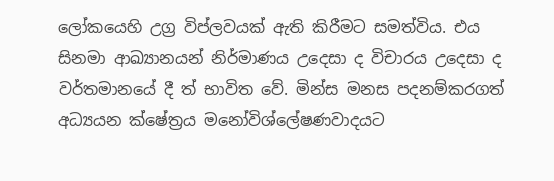ලෝකයෙහි උග්‍ර විප්ලවයක් ඇති කිරීමට සමත්විය. එය සිනමා ආඛ්‍යානයන් නිර්මාණය උදෙසා ද විචාරය උදෙසා ද වර්තමානයේ දී ත් භාවිත වේ. මින්ස මනස පදනම්කරගත් අධ්‍යයන ක්ෂේත්‍රය මනෝවිශ්ලේෂණවාදයට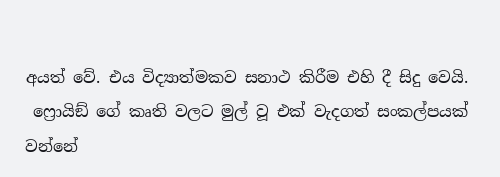අයත් වේ. එය විද්‍යාත්මකව සනාථ කිරීම එහි දී සිදු වෙයි.
 ෆ්‍රොයිඞ් ගේ කෘති වලට මුල් වූ එක් වැදගත් සංකල්පයක් වන්නේ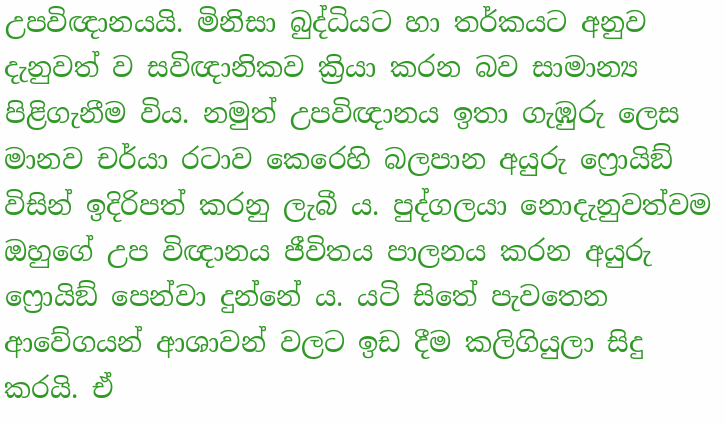උපවිඥානයයි. මිනිසා බුද්ධියට හා තර්කයට අනුව දැනුවත් ව සවිඥානිකව ක්‍රියා කරන බව සාමාන්‍ය පිළිගැනීම විය. නමුත් උපවිඥානය ඉතා ගැඹුරු ලෙස මානව චර්යා රටාව කෙරෙහි බලපාන අයුරු ෆ්‍රොයිඞ් විසින් ඉදිරිපත් කරනු ලැබී ය. පුද්ගලයා නොදැනුවත්වම ඔහුගේ උප විඥානය ජීවිතය පාලනය කරන අයුරු ෆ්‍රොයිඞ් පෙන්වා දුන්නේ ය. යටි සිතේ පැවතෙන ආවේගයන් ආශාවන් වලට ඉඩ දීම කලිගියුලා සිදු කරයි. ඒ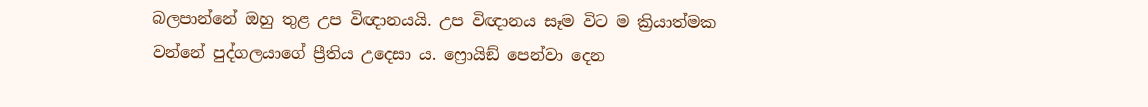බලපාන්නේ ඔහු තුළ උප විඥානයයි. උප විඥානය සෑම විට ම ක්‍රියාත්මක වන්නේ පුද්ගලයාගේ ප්‍රීතිය උදෙසා ය. ෆ්‍රොයිඞ් පෙන්වා දෙන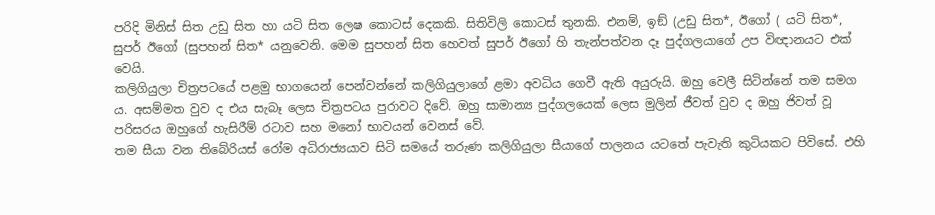පරිදි මිනිස් සිත උඩු සිත හා යටි සිත ලෙෂ කොටස් දෙකකි. සිතිවිලි කොටස් තුනකි. එනම්, ඉඞ් (උඩු සිත*, ඊගෝ ( යටි සිත*, සුපර් ඊගෝ (සුපහන් සිත* යනුවෙනි. මෙම සුපහන් සිත හෙවත් සුපර් ඊගෝ හි තැන්පත්වන දෑ පුද්ගලයාගේ උප විඥානයට එක් වෙයි.
කලිගියුලා චිත්‍රපටයේ පළමු භාගයෙන් පෙන්වන්නේ කලිගියුලාගේ ළමා අවධිය ගෙවී ඇති අයුරුයි. ඔහු වෙලී සිටින්නේ තම සමග ය. අසම්මත වුව ද එය සැබෑ ලෙස චිත්‍රපටය පුරාවට දිවේ. ඔහු සාමාන්‍ය පුද්ගලයෙක් ලෙස මුලින් ජීවත් වුව ද ඔහු ජිවත් වූ පරිසරය ඔහුගේ හැසිරීම් රටාව සහ මනෝ භාවයන් වෙනස් වේ.
තම සීයා වන තිබේරියස් රෝම අධිරාජ්‍යයාව සිටි සමයේ තරුණ කලිගියුලා සීයාගේ පාලනය යටතේ පැවැති කුටියකට පිවිසේ. එහි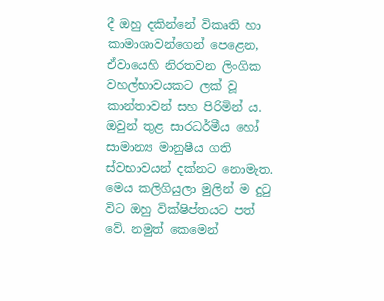දී ඔහු දකින්නේ විකෘති හා කාමාශාවන්ගෙන් පෙළෙන, ඒවායෙහි නිරතවන ලිංගික වහල්භාවයකට ලක් වූ කාන්තාවන් සහ පිරිමින් ය. ඔවුන් තුළ සාරධර්මීය හෝ සාමාන්‍ය මානුෂීය ගති ස්වභාවයන් දක්නට නොමැත. මෙය කලිගියුලා මුලින් ම දුටු විට ඔහු වික්ෂිප්තයට පත් වේ. නමුත් කෙමෙන්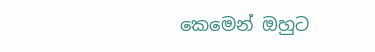කෙමෙන් ඔහුට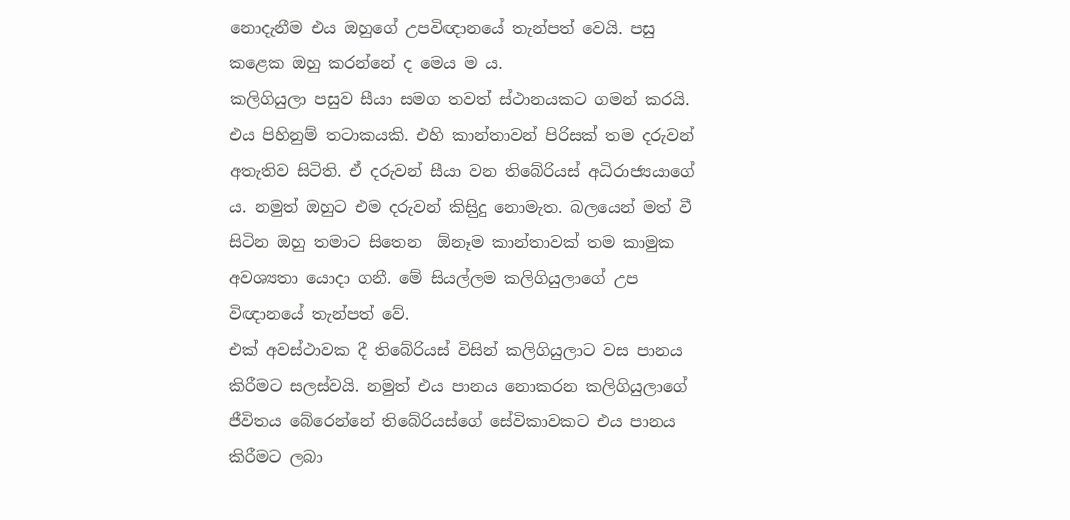නොදැනීම එය ඔහුගේ උපවිඥානයේ තැන්පත් වෙයි. පසු කළෙක ඔහු කරන්නේ ද මෙය ම ය.
කලිගියුලා පසුව සීයා සමග තවත් ස්ථානයකට ගමන් කරයි. එය පිහිනුම් තටාකයකි. එහි කාන්තාවන් පිරිසක් තම දරුවන් අතැතිව සිටිති. ඒ දරුවන් සීයා වන තිබේරියස් අධිරාජ්‍යයාගේ ය. නමුත් ඔහුට එම දරුවන් කිසිුදු නොමැත. බලයෙන් මත් වී සිටින ඔහු තමාට සිතෙන  ඕනෑම කාන්තාවක් තම කාමුක අවශ්‍යතා යොදා ගනී. මේ සියල්ලම කලිගියුලාගේ උප විඥානයේ තැන්පත් වේ.
එක් අවස්ථාවක දී තිබේරියස් විසින් කලිගියුලාට වස පානය කිරීමට සලස්වයි. නමුත් එය පානය නොකරන කලිගියුලාගේ ජීවිතය බේරෙන්නේ තිබේරියස්ගේ සේවිකාවකට එය පානය කිරීමට ලබා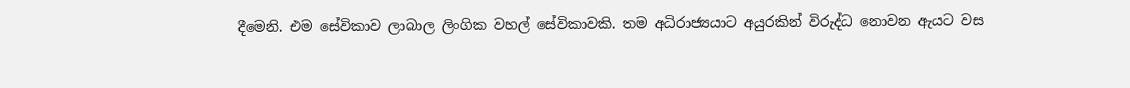දීමෙනි. එම සේවිකාව ලාබාල ලිංගික වහල් සේවිකාවකි. තම අධිරාජ්‍යයාට අයුරකින් විරුද්ධ නොවන ඇයට වස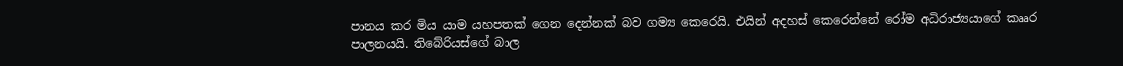පානය කර මිය යාම යහපතක් ගෙන දෙන්නක් බව ගම්‍ය කෙරෙයි. එයින් අදහස් කෙරෙන්නේ රෝම අධිරාජ්‍යයාගේ කෲර පාලනයයි. තිබේරියස්ගේ බාල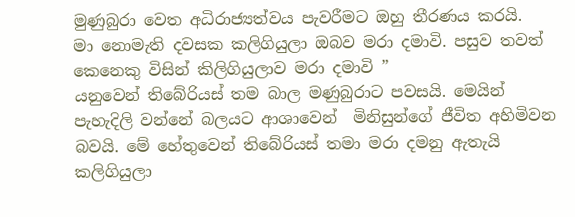මුණුබුරා වෙත අධිරාජ්‍යත්වය පැවරීමට ඔහු තීරණය කරයි.
මා නොමැති දවසක කලිගියුලා ඔබව මරා දමාවි. පසුව තවත් කෙනෙකු විසින් කිලිගියුලාව මරා දමාවි ”
යනුවෙන් තිබේරියස් තම බාල මණුබුරාට පවසයි. මෙයින් පැහැදිලි වන්නේ බලයට ආශාවෙන්  මිනිසුන්ගේ ජීවිත අහිමිවන බවයි. මේ හේතුවෙන් තිබේරියස් තමා මරා දමනු ඇතැයි කලිගියුලා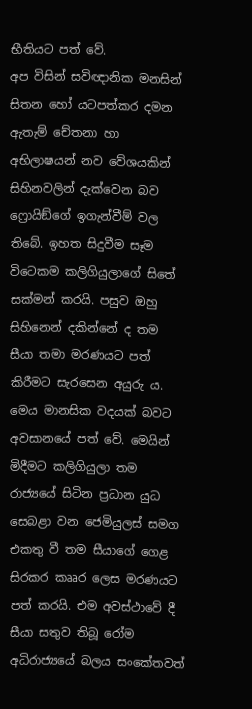භීතියට පත් වේ.
අප විසින් සවිඥානික මනසින් සිතන හෝ යටපත්කර දමන ඇතැම් චේතනා හා අභිලාෂයන් නව වේශයකින් සිහිනවලින් දැක්වෙන බව ෆ්‍රොයිඞ්ගේ ඉගැන්වීම් වල තිබේ. ඉහත සිදුවීම සෑම විටෙකම කලිගියුලාගේ සිතේ සක්මන් කරයි. පසුව ඔහු සිහිනෙන් දකින්නේ ද තම සීයා තමා මරණයට පත් කිරීමට සැරසෙන අයුරු ය. මෙය මානසික වදයක් බවට අවසානයේ පත් වේ. මෙයින් මිදීමට කලිගියුලා තම රාජ්‍යයේ සිටින ප්‍රධාන යුධ සෙබළා වන ජෙමියුලස් සමග එකතු වී තම සීයාගේ ගෙළ සිරකර කෲර ලෙස මරණයට පත් කරයි. එම අවස්ථාවේ දී සීයා සතුව තිබූ රෝම අධිරාජ්‍යයේ බලය සංකේතවත්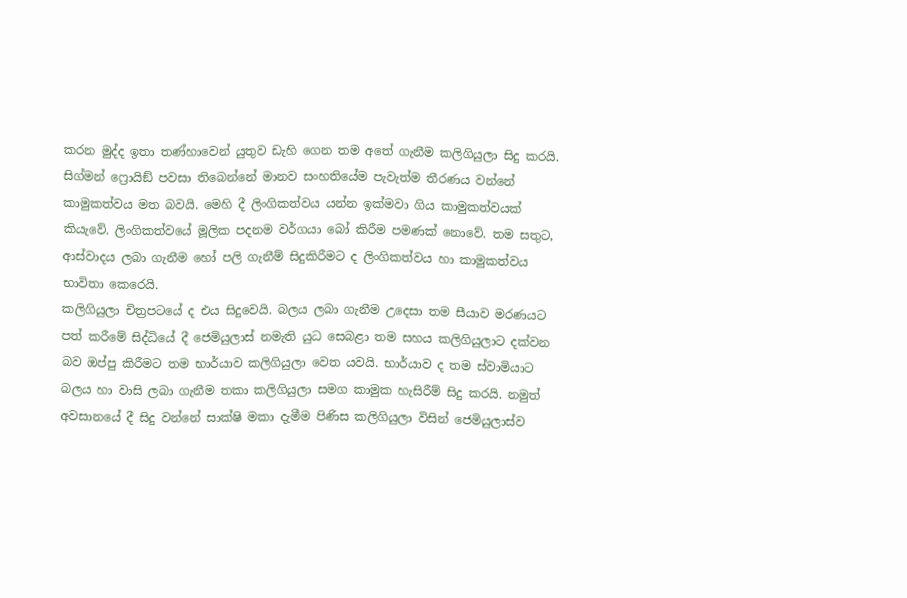කරන මුද්ද ඉතා තණ්හාවෙන් යුතුව ඩැහි ගෙන තම අතේ ගැනීම කලිගියුලා සිදු කරයි.
සිග්මන් ෆ්‍රොයිඞ් පවසා තිබෙන්නේ මානව සංහතියේම පැවැත්ම තීරණය වන්නේ කාමුකත්වය මත බවයි. මෙහි දී ලිංගිකත්වය යන්න ඉක්මවා ගිය කාමුකත්වයක් කියැවේ. ලිංගිකත්වයේ මූලික පදනම වර්ගයා බෝ කිරීම පමණක් නොවේ. තම සතුට, ආස්වාදය ලබා ගැනීම හෝ පලි ගැනීම් සිදුකිරීමට ද ලිංගිකත්වය හා කාමුකත්වය භාවිතා කෙරෙයි.
කලිගියුලා චිත්‍රපටයේ ද එය සිදුවෙයි. බලය ලබා ගැනීම උදෙසා තම සීයාව මරණයට පත් කරීමේ සිද්ධියේ දී ජෙමියුලාස් නමැති යුධ සෙබළා තම සහය කලිගියුලාට දක්වන බව ඔප්පු කිරීමට තම භාර්යාව කලිගියුලා වෙත යවයි. භාර්යාව ද තම ස්වාමියාට බලය හා වාසි ලබා ගැනීම තකා කලිගියුලා සමග කාමුක හැසිරීම් සිදු කරයි. නමුත් අවසානයේ දී සිදු වන්නේ සාක්ෂි මකා දැමීම පිණිස කලිගියුලා විසින් ජෙමියුලාස්ව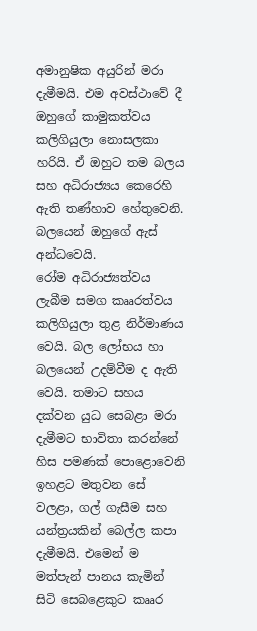අමානුෂික අයුරින් මරා දැමීමයි. එම අවස්ථාවේ දී ඔහුගේ කාමුකත්වය කලිගියුලා නොසලකා හරියි. ඒ ඔහුට තම බලය සහ අධිරාජ්‍යය කෙරෙහි ඇති තණ්හාව හේතුවෙනි. බලයෙන් ඔහුගේ ඇස් අන්ධවෙයි.
රෝම අධිරාජ්‍යත්වය ලැබීම සමග කෲරත්වය කලිගියුලා තුළ නිර්මාණය වෙයි. බල ලෝභය හා බලයෙන් උදම්වීම ද ඇති වෙයි. තමාට සහය දක්වන යුධ සෙබළා මරා දැමීමට භාවිතා කරන්නේ හිස පමණක් පොළොවෙනි ඉහළට මතුවන සේ වලළා, ගල් ගැසීම සහ යන්ත්‍රයකින් බෙල්ල කපා දැමීමයි. එමෙන් ම මත්පැන් පානය කැමින් සිටි සෙබළෙකුට කෲර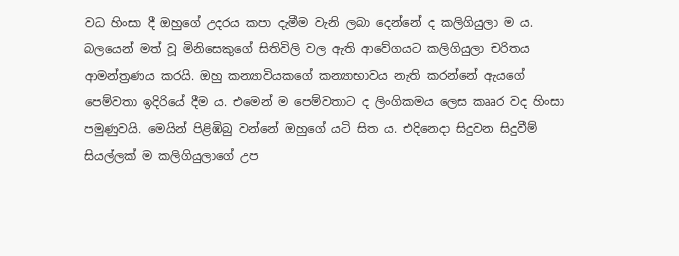වධ හිංසා දී ඔහුගේ උදරය කපා දැමීම වැනි ලබා දෙන්නේ ද කලිගියුලා ම ය.
බලයෙන් මත් වූ මිනිසෙකුගේ සිතිවිලි වල ඇති ආවේගයට කලිගියුලා චරිතය ආමන්ත්‍රණය කරයි. ඔහු කන්‍යාවියකගේ කන්‍යාභාවය නැති කරන්නේ ඇයගේ පෙම්වතා ඉදිරියේ දීම ය. එමෙන් ම පෙම්වතාට ද ලිංගිකමය ලෙස කෲර වද හිංසා පමුණුවයි. මෙයින් පිළිඹිබු වන්නේ ඔහුගේ යටි සිත ය. එදිනෙදා සිදුවන සිදුවීම් සියල්ලක් ම කලිගියුලාගේ උප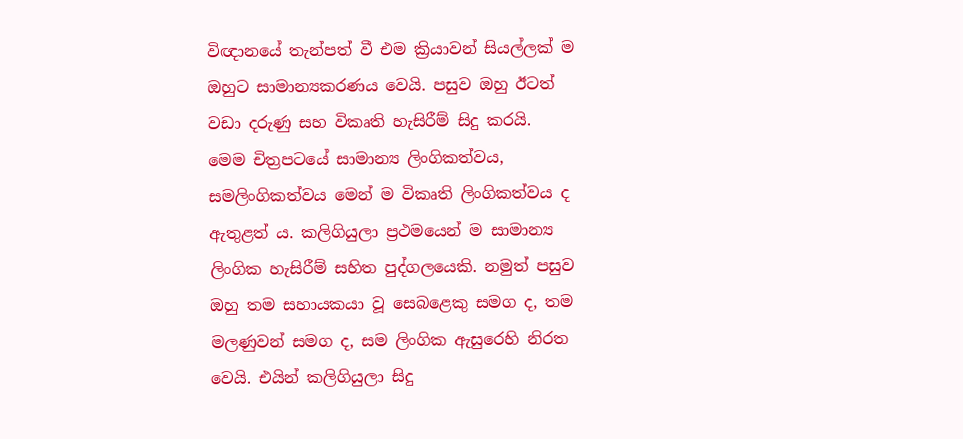විඥානයේ තැන්පත් වී එම ක්‍රියාවන් සියල්ලක් ම ඔහුට සාමාන්‍යකරණය වෙයි. පසුව ඔහු ඊටත් වඩා දරුණු සහ විකෘති හැසිරීම් සිදු කරයි.
මෙම චිත්‍රපටයේ සාමාන්‍ය ලිංගිකත්වය, සමලිංගිකත්වය මෙන් ම විකෘති ලිංගිකත්වය ද ඇතුළත් ය. කලිගියුලා ප්‍රථමයෙන් ම සාමාන්‍ය ලිංගික හැසිරීම් සහිත පුද්ගලයෙකි. නමුත් පසුව ඔහු තම සහායකයා වූ සෙබළෙකු සමග ද, තම මලණුවන් සමග ද, සම ලිංගික ඇසුරෙහි නිරත වෙයි. එයින් කලිගියුලා සිදු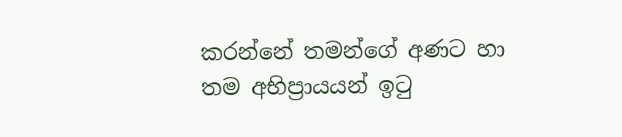කරන්නේ තමන්ගේ අණට හා තම අභිප්‍රායයන් ඉටු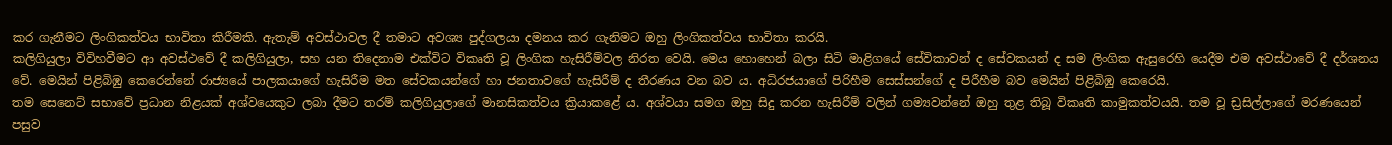කර ගැනීමට ලිංගිකත්වය භාවිතා කිරීමකි. ඇතැම් අවස්ථාවල දී තමාට අවශ්‍ය පුද්ගලයා දමනය කර ගැනිමට ඔහු ලිංගිකත්වය භාවිතා කරයි.
කලිගියුලා විවිහවීමට ආ අවස්ථවේ දී කලිගියුලා, සහ යන තිදෙනාම එක්විට විකෘති වූ ලිංගික හැසිරීම්වල නිරත වෙයි. මෙය හොහෙන් බලා සිටි මාළිගයේ සේවිකාවන් ද සේවකයන් ද සම ලිංගික ඇසුරෙහි යෙදීම එම අවස්ථාවේ දී දර්ශනය වේ. මෙයින් පිළිබිඹු කෙරෙන්නේ රාජ්‍යයේ පාලකයාගේ හැසිරීම මත සේවකයන්ගේ හා ජනතාවගේ හැසිරීම් ද තීරණය වන බව ය. අධිරජයාගේ පිරිහීම සෙස්සන්ගේ ද පිරීහීම බව මෙයින් පිළිබිඹු කෙරෙයි.
තම සෙනෙට් සභාවේ ප්‍රධාන නිළයක් අශ්වයෙකුට ලබා දීමට තරම් කලිගියුලාගේ මානසිකත්වය ක්‍රියාකළේ ය. අශ්වයා සමග ඔහු සිදු කරන හැසිරීම් වලින් ගම්‍යවන්නේ ඔහු තුළ තිබූ විකෘති කාමුකත්වයයි. තම වූ ඩ්‍රසිල්ලාගේ මරණයෙන් පසුව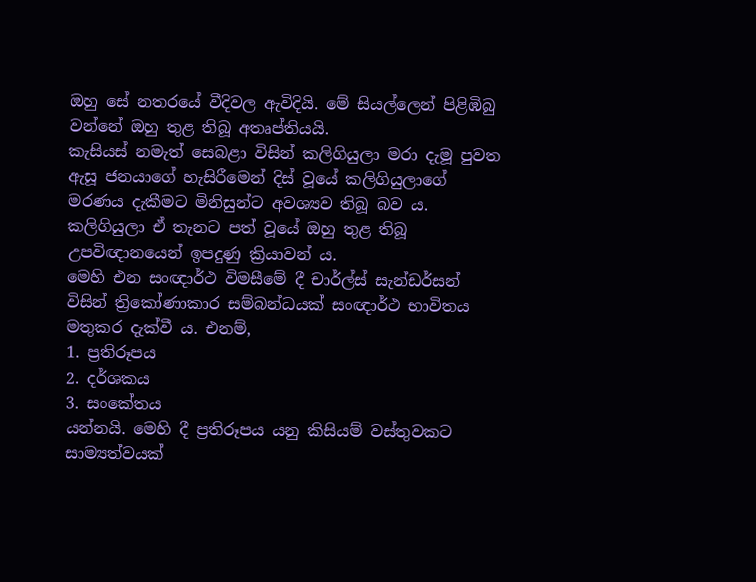ඔහු සේ නතරයේ වීදිවල ඇවිදියි. මේ සියල්ලෙන් පිළිඹිබු වන්නේ ඔහු තුළ තිබූ අතෘප්තියයි.
කැසියස් නමැත් සෙබළා විසින් කලිගියුලා මරා දැමූ පුවත ඇසූ ජනයාගේ හැසිරීමෙන් දිස් වූයේ කලිගියුලාගේ මරණය දැකීමට මිනිසුන්ට අවශ්‍යව තිබූ බව ය. කලිගියුලා ඒ තැනට පත් වූයේ ඔහු තුළ තිබූ උපවිඥානයෙන් ඉපදුණු ක්‍රියාවන් ය.
මෙහි එන සංඥාර්ථ විමසීමේ දී චාර්ල්ස් සැන්ඩර්සන් විසින් ත්‍රිකෝණාකාර සම්බන්ධයක් සංඥාර්ථ භාවිතය මතුකර දැක්වී ය. එනම්,
1. ප්‍රතිරූපය
2. දර්ශකය
3. සංකේතය
යන්නයි. මෙහි දී ප්‍රතිරූපය යනු කිසියම් වස්තුවකට සාම්‍යත්වයක්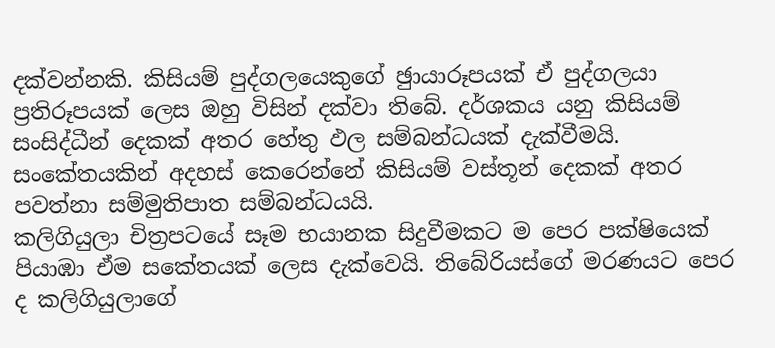දක්වන්නකි. කිසියම් පුද්ගලයෙකුගේ ඡුායාරූපයක් ඒ පුද්ගලයා ප්‍රතිරූපයක් ලෙස ඔහු විසින් දක්වා තිබේ. දර්ශකය යනු කිසියම් සංසිද්ධීන් දෙකක් අතර හේතු ඵල සම්බන්ධයක් දැක්වීමයි. සංකේතයකින් අදහස් කෙරෙන්නේ කිසියම් වස්තූන් දෙකක් අතර පවත්නා සම්මුතිපාත සම්බන්ධයයි.
කලිගියුලා චිත්‍රපටයේ සෑම භයානක සිදුවීමකට ම පෙර පක්ෂියෙක් පියාඹා ඒම සකේතයක් ලෙස දැක්වෙයි. තිබේරියස්ගේ මරණයට පෙර ද කලිගියුලාගේ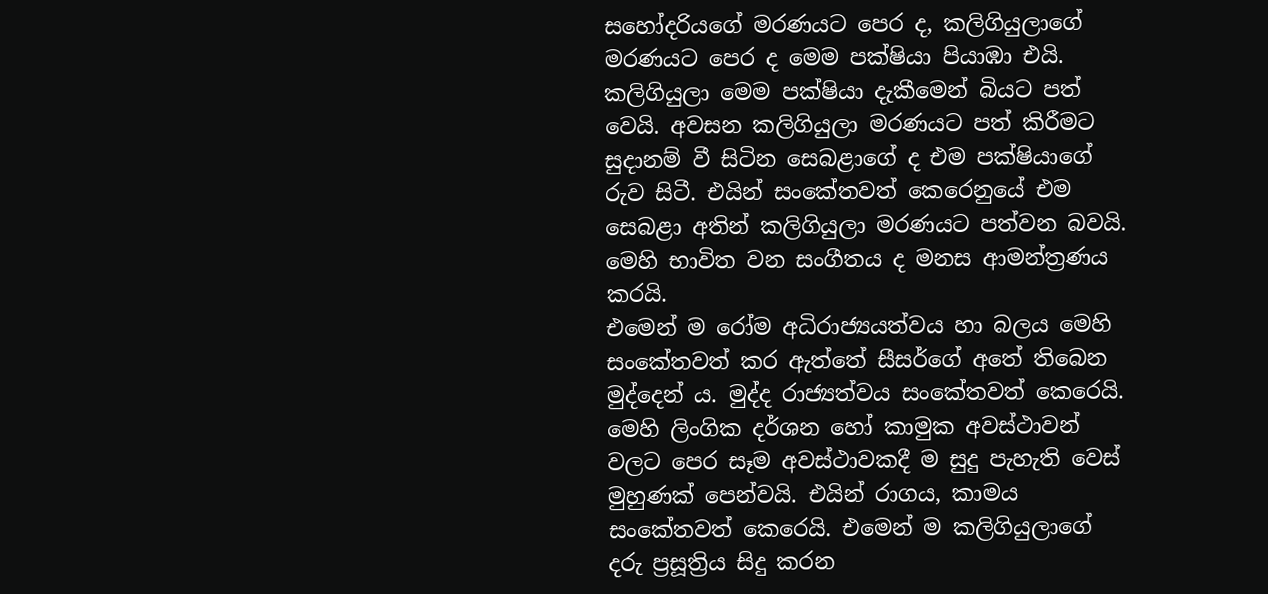සහෝදරියගේ මරණයට පෙර ද, කලිගියුලාගේ මරණයට පෙර ද මෙම පක්ෂියා පියාඹා එයි. කලිගියුලා මෙම පක්ෂියා දැකීමෙන් බියට පත් වෙයි. අවසන කලිගියුලා මරණයට පත් කිරීමට සුදානම් වී සිටින සෙබළාගේ ද එම පක්ෂියාගේ රුව සිටී. එයින් සංකේතවත් කෙරෙනුයේ එම සෙබළා අතින් කලිගියුලා මරණයට පත්වන බවයි. මෙහි භාවිත වන සංගීතය ද මනස ආමන්ත්‍රණය කරයි.
එමෙන් ම රෝම අධිරාජ්‍යයත්වය හා බලය මෙහි සංකේතවත් කර ඇත්තේ සීසර්ගේ අතේ තිබෙන මුද්දෙන් ය. මුද්ද රාජ්‍යත්වය සංකේතවත් කෙරෙයි. මෙහි ලිංගික දර්ශන හෝ කාමුක අවස්ථාවන් වලට පෙර සෑම අවස්ථාවකදී ම සුදු පැහැති වෙස් මුහුණක් පෙන්වයි. එයින් රාගය, කාමය සංකේතවත් කෙරෙයි. එමෙන් ම කලිගියුලාගේ දරු ප්‍රසූත්‍රිය සිදු කරන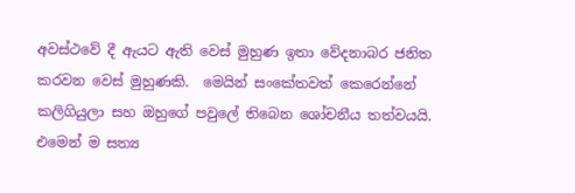අවස්ථවේ දී ඇයට ඇති වෙස් මුහුණ ඉතා වේදනාබර ජනිත කරවන වෙස් මුහුණකි.  මෙයින් සංකේතවත් කෙරෙන්නේ කලිගියුලා සහ ඔහුගේ පවුලේ තිබෙන ශෝචනීය තත්වයයි. එමෙන් ම සත්‍ය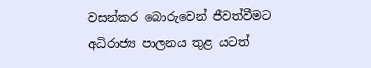වසන්කර බොරුවෙන් ජීවත්වීමට අධිරාජ්‍ය පාලනය තුළ යටත්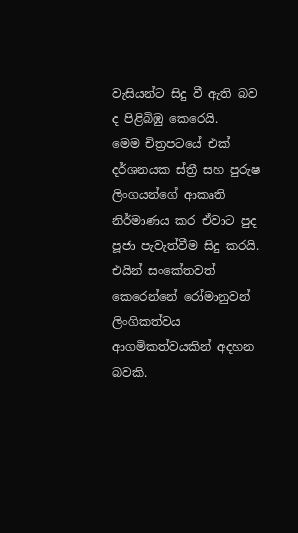වැසියන්ට සිදු වී ඇති බව ද පිළිබිඹු කෙරෙයි.
මෙම චිත්‍රපටයේ එක් දර්ශනයක ස්ත්‍රී සහ පුරුෂ ලිංගයන්ගේ ආකෘති නිර්මාණය කර ඒවාට පුද පූජා පැවැත්වීම සිදු කරයි. එයින් සංකේතවත් කෙරෙන්නේ රෝමානුවන් ලිංගිකත්වය ආගමිකත්වයකින් අදහන බවකි.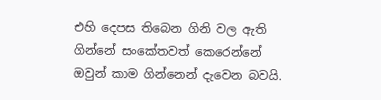එහි දෙපස තිබෙන ගිනි වල ඇති ගින්නේ සංකේතවත් කෙරෙන්නේ ඔවුන් කාම ගින්නෙන් දැවෙන බවයි.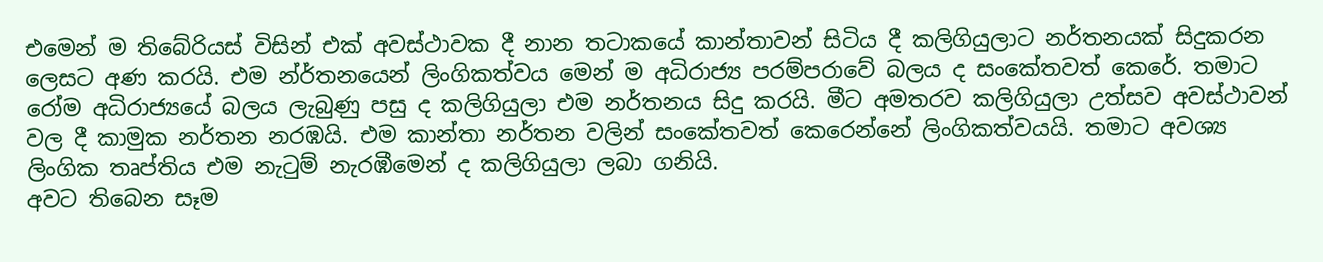එමෙන් ම තිබේරියස් විසින් එක් අවස්ථාවක දී නාන තටාකයේ කාන්තාවන් සිටිය දී කලිගියුලාට නර්තනයක් සිදුකරන ලෙසට අණ කරයි. එම න්ර්තනයෙන් ලිංගිකත්වය මෙන් ම අධිරාජ්‍ය පරම්පරාවේ බලය ද සංකේතවත් කෙරේ. තමාට රෝම අධිරාජ්‍යයේ බලය ලැබුණු පසු ද කලිගියුලා එම නර්තනය සිදු කරයි. මීට අමතරව කලිගියුලා උත්සව අවස්ථාවන් වල දී කාමුක නර්තන නරඹයි. එම කාන්තා නර්තන වලින් සංකේතවත් කෙරෙන්නේ ලිංගිකත්වයයි. තමාට අවශ්‍ය ලිංගික තෘප්තිය එම නැටුම් නැරඹීමෙන් ද කලිගියුලා ලබා ගනියි.
අවට තිබෙන සෑම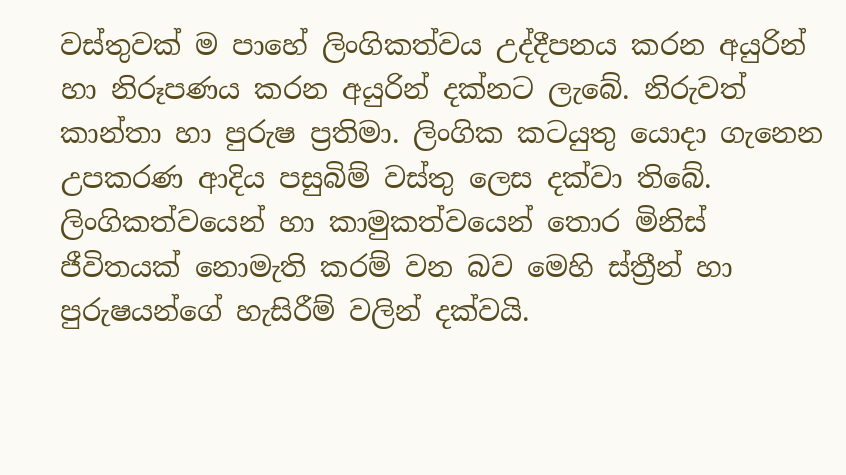වස්තුවක් ම පාහේ ලිංගිකත්වය උද්දීපනය කරන අයුරින් හා නිරූපණය කරන අයුරින් දක්නට ලැබේ. නිරුවත් කාන්තා හා පුරුෂ ප්‍රතිමා. ලිංගික කටයුතු යොදා ගැනෙන උපකරණ ආදිය පසුබිම් වස්තු ලෙස දක්වා තිබේ. ලිංගිකත්වයෙන් හා කාමුකත්වයෙන් තොර මිනිස් ජීවිතයක් නොමැති කරම් වන බව මෙහි ස්ත්‍රීන් හා පුරුෂයන්ගේ හැසිරීම් වලින් දක්වයි.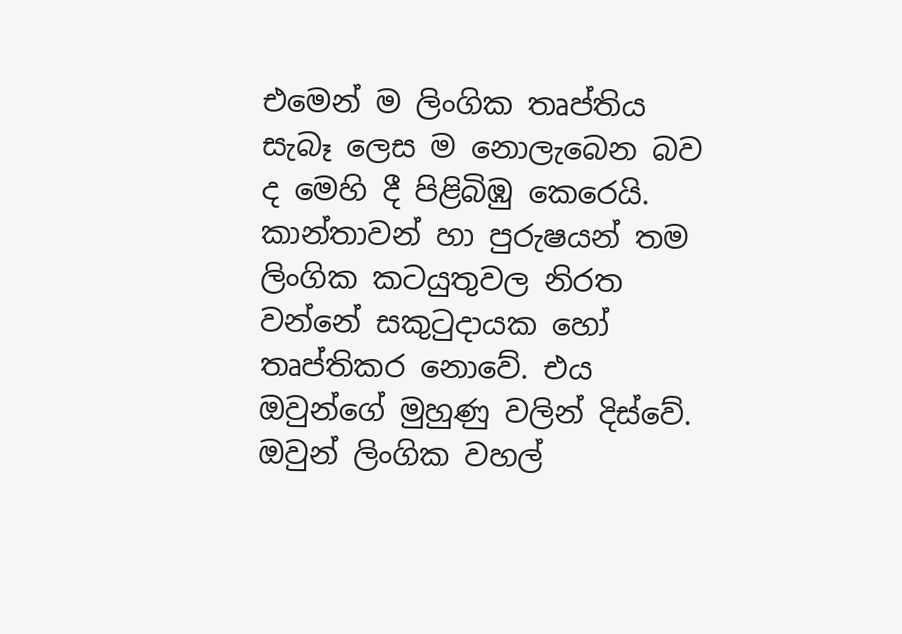එමෙන් ම ලිංගික තෘප්තිය සැබෑ ලෙස ම නොලැබෙන බව ද මෙහි දී පිළිබිඹු කෙරෙයි. කාන්තාවන් හා පුරුෂයන් තම ලිංගික කටයුතුවල නිරත වන්නේ සකුටුදායක හෝ තෘප්තිකර නොවේ. එය ඔවුන්ගේ මුහුණු වලින් දිස්වේ. ඔවුන් ලිංගික වහල්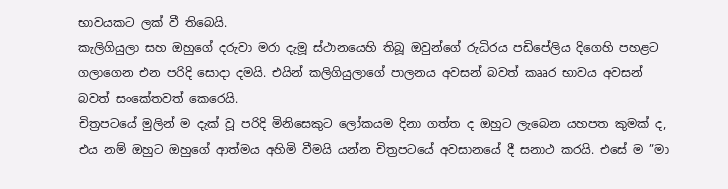භාවයකට ලක් වී තිබෙයි.
කැලිගියුලා සහ ඔහුගේ දරුවා මරා දැමූ ස්ථානයෙහි තිබූ ඔවුන්ගේ රුධිරය පඩිපේලිය දිගෙහි පහළට ගලාගෙන එන පරිදි සොදා දමයි. එයින් කලිගියුලාගේ පාලනය අවසන් බවත් කෲර භාවය අවසන් බවත් සංකේතවත් කෙරෙයි.
චිත්‍රපටයේ මුලින් ම දැක් වූ පරිදි මිනිසෙකුට ලෝකයම දිනා ගත්ත ද ඔහුට ලැබෙන යහපත කුමක් ද, එය නම් ඔහුට ඔහුගේ ආත්මය අහිමි වීමයි යන්න චිත්‍රපටයේ අවසානයේ දී සනාථ කරයි. එසේ ම ”මා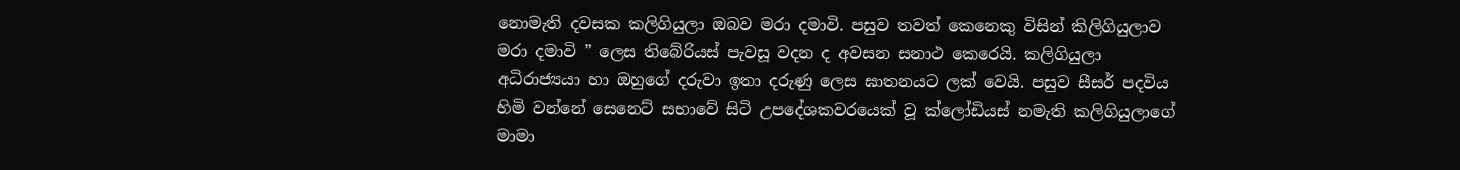නොමැති දවසක කලිගියුලා ඔබව මරා දමාවි. පසුව තවත් කෙනෙකු විසින් කිලිගියුලාව මරා දමාවි ” ලෙස තිබේරියස් පැවසූ වදන ද අවසන සනාථ කෙරෙයි. කලිගියුලා අධිරාජ්‍යයා හා ඔහුගේ දරුවා ඉතා දරුණු ලෙස ඝාතනයට ලක් වෙයි. පසුව සීසර් පදවිය හිමි වන්නේ සෙනෙට් සභාවේ සිටි උපදේශකවරයෙක් වූ ක්ලෝඩියස් නමැති කලිගියුලාගේ මාමා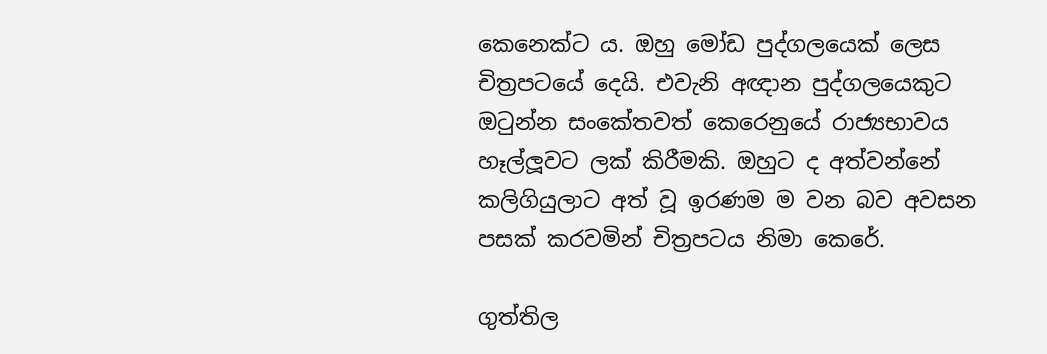කෙනෙක්ට ය. ඔහු මෝඩ පුද්ගලයෙක් ලෙස චිත්‍රපටයේ දෙයි. එවැනි අඥාන පුද්ගලයෙකුට ඔටුන්න සංකේතවත් කෙරෙනුයේ රාජ්‍යභාවය හෑල්ලූවට ලක් කිරීමකි. ඔහුට ද අත්වන්නේ කලිගියුලාට අත් වූ ඉරණම ම වන බව අවසන පසක් කරවමින් චිත්‍රපටය නිමා කෙරේ.

ගුත්තිල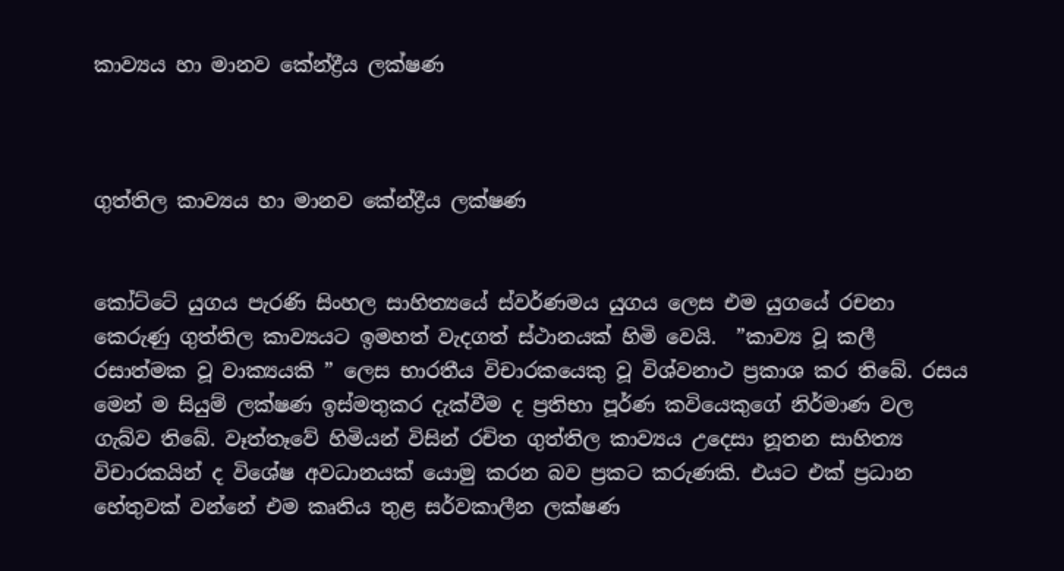කාව්‍යය හා මානව කේන්ද්‍රීය ලක්ෂණ



ගුත්තිල කාව්‍යය හා මානව කේන්ද්‍රීය ලක්ෂණ


කෝට්ටේ යුගය පැරණි සිංහල සාහිත්‍යයේ ස්වර්ණමය යුගය ලෙස එම යුගයේ රචනා කෙරුණු ගුත්තිල කාව්‍යයට ඉමහත් වැදගත් ස්ථානයක් හිමි වෙයි.  ”කාව්‍ය වූ කලී රසාත්මක වූ වාක්‍යයකි ” ලෙස භාරතීය විචාරකයෙකු වූ විශ්වනාථ ප්‍රකාශ කර තිබේ. රසය මෙන් ම සියුම් ලක්ෂණ ඉස්මතුකර දැක්වීම ද ප්‍රතිභා පූර්ණ කවියෙකුගේ නිර්මාණ වල ගැබ්ව තිබේ. වෑත්තෑවේ හිමියන් විසින් රචිත ගුත්තිල කාව්‍යය උදෙසා නූතන සාහිත්‍ය විචාරකයින් ද විශේෂ අවධානයක් යොමු කරන බව ප්‍රකට කරුණකි. එයට එක් ප්‍රධාන හේතුවක් වන්නේ එම කෘතිය තුළ සර්වකාලීන ලක්ෂණ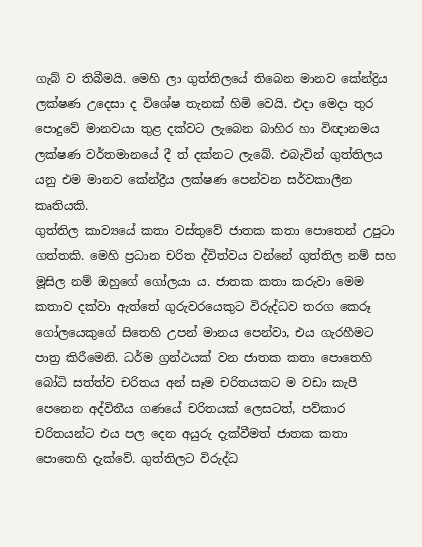ගැබ් ව තිබීමයි. මෙහි ලා ගුත්තිලයේ තිබෙන මානව කේන්ද්‍රිය ලක්ෂණ උදෙසා ද විශේෂ තැනක් හිමි වෙයි. එදා මෙදා තුර පොදුවේ මානවයා තුළ දක්වට ලැබෙන බාහිර හා විඥානමය ලක්ෂණ වර්තමානයේ දී ත් දක්නට ලැබේ. එබැවින් ගුත්තිලය යනු එම මානව කේන්ද්‍රීය ලක්ෂණ පෙන්වන සර්වකාලීන කෘතියකි.
ගුත්තිල කාව්‍යයේ කතා වස්තුවේ ජාතක කතා පොතෙන් උපුටා ගත්තකි. මෙහි ප්‍රධාන චරිත ද්විත්වය වන්නේ ගුත්තිල නම් සහ මූසිල නම් ඔහුගේ ගෝලයා ය. ජාතක කතා කරුවා මෙම කතාව දක්වා ඇත්තේ ගුරුවරයෙකුට විරුද්ධව තරග කෙරූ ගෝලයෙකුගේ සිතෙහි උපන් මානය පෙන්වා, එය ගැරහීමට පාත්‍ර කිරීමෙනි. ධර්ම ග්‍රන්ථයක් වන ජාතක කතා පොතෙහි බෝධි සත්ත්ව චරිතය අන් සෑම චරිතයකට ම වඩා කැපී පෙනෙන අද්විතීය ගණයේ චරිතයක් ලෙසටත්, පව්කාර චරිතයන්ට එය පල දෙන අයුරු දැක්වීමත් ජාතක කතා පොතෙහි දැක්වේ. ගුත්තිලට විරුද්ධ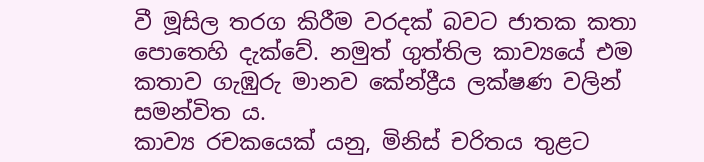වී මූසිල තරග කිරීම වරදක් බවට ජාතක කතා පොතෙහි දැක්වේ. නමුත් ගුත්තිල කාව්‍යයේ එම කතාව ගැඹුරු මානව කේන්ද්‍රීය ලක්ෂණ වලින් සමන්විත ය.
කාව්‍ය රචකයෙක් යනු, මිනිස් චරිතය තුළට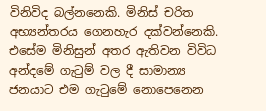විනිවිද බල්නනෙකි. මිනිස් චරිත අභ්‍යන්තරය ගෙනහැර දක්වන්නෙකි. එසේම මිනිසුන් අතර ඇතිවන විවිධ අන්දමේ ගැටුම් වල දී සාමාන්‍ය ජනයාට එම ගැටුමේ නොපෙනෙන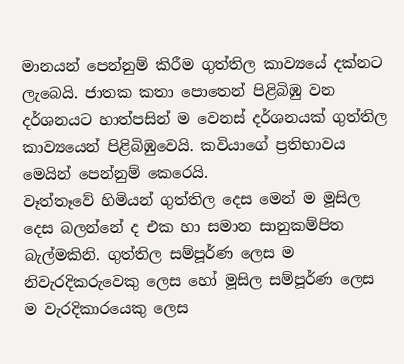මානයන් පෙන්නුම් කිරීම ගුත්තිල කාව්‍යයේ දක්නට ලැබෙයි. ජාතක කතා පොතෙන් පිළිබිඹු වන දර්ශනයට හාත්පසින් ම වෙනස් දර්ශනයක් ගුත්තිල කාව්‍යයෙන් පිළිබිඹුවෙයි. කවියාගේ ප්‍රතිභාවය මෙයින් පෙන්නුම් කෙරෙයි.
වෑත්තෑවේ හිමියන් ගුත්තිල දෙස මෙන් ම මූසිල දෙස බලන්නේ ද එක හා සමාන සානුකම්පිත බැල්මකිනි. ගුත්තිල සම්පූර්ණ ලෙස ම නිවැරදිකරුවෙකු ලෙස හෝ මූසිල සම්පූර්ණ ලෙස ම වැරදිකාරයෙකු ලෙස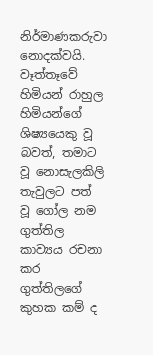නිර්මාණකරුවා නොදක්වයි. වෑත්තෑවේ හිමියන් රාහුල හිමියන්ගේ ශිෂ්‍යයෙකු වූ බවත්, තමාට වූ නොසැලකිලි තැවුලට පත් වූ ගෝල නම ගුත්තිල කාව්‍යය රචනා කර ගුත්තිලගේ කුහක කම් ද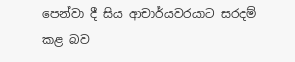පෙන්වා දී සිය ආචාර්යවරයාට සරදම් කළ බව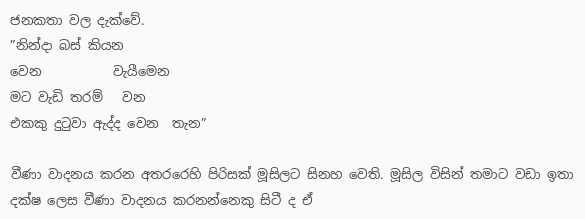ජනකතා වල දැක්වේ.
”නින්දා බස් කියන
වෙන           වැයීමෙන
මට වැඩි තරම්   වන
එකකු දුටුවා ඇද්ද වෙන  තැන”

වීණා වාදනය කරන අතරරෙහි පිරිසක් මූසිලට සිනහ වෙති. මූසිල විසින් තමාට වඩා ඉතා දක්ෂ ලෙස වීණා වාදනය කරනන්නෙකු සිටී ද ඒ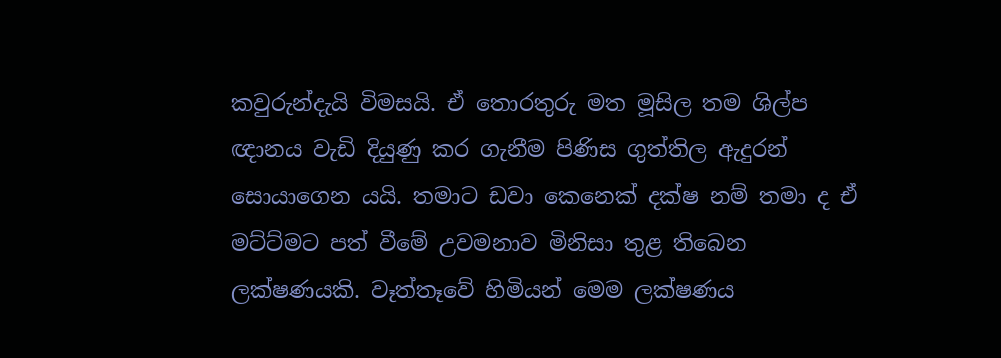කවුරුන්දැයි විමසයි. ඒ තොරතුරු මත මූසිල තම ශිල්ප ඥානය වැඩි දියුණු කර ගැනීම පිණිස ගුත්තිල ඇදුරන් සොයාගෙන යයි. තමාට ඩවා කෙනෙක් දක්ෂ නම් තමා ද ඒ මට්ට්මට පත් වීමේ උවමනාව මිනිසා තුළ තිබෙන ලක්ෂණයකි. වෑත්තෑවේ හිමියන් මෙම ලක්ෂණය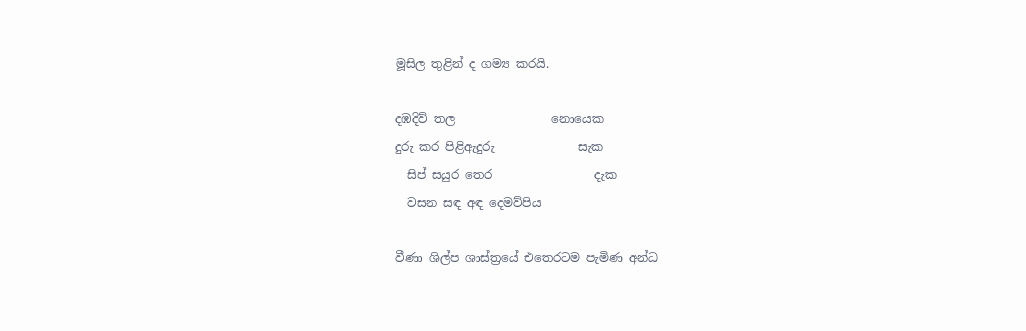මූසිල තුළින් ද ගම්‍ය කරයි.

දඹදිව් තල                නොයෙක
දුරු කර පිළිඇදුරු              සැක
  සිප් සයුර තෙර                 දැක
  වසන සඳ අඳ දෙමව්පිය

වීණා ශිල්ප ශාස්ත්‍රයේ එතෙරටම පැමිණ අන්ධ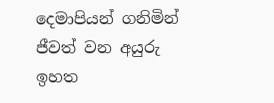දෙමාපියන් ගනිමින් ජීවත් වන අයුරු ඉහත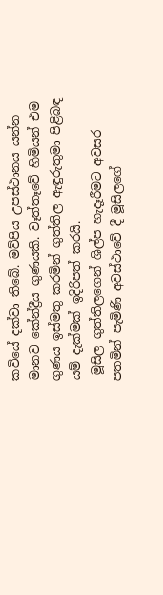කවියේ දක්වා තිබේ. මව්පිය උපස්ථානය යන්න මානව කේන්ද්‍රීය ගුණයකි. වෑත්තෑවේ හිමියන් එම ගුණය ඉස්මතු කරමින් ගුත්තිල ඇඳුරුතුමා පිළිබඳ යම් දැක්මක් ඉදිරිපත් කරයි.
 මූසිල ගුත්තිලගෙන් ශිල්ප හැදෑරීමට අවසර පතමින් පැමිණි අවස්ථාවේ දී මූසිලගේ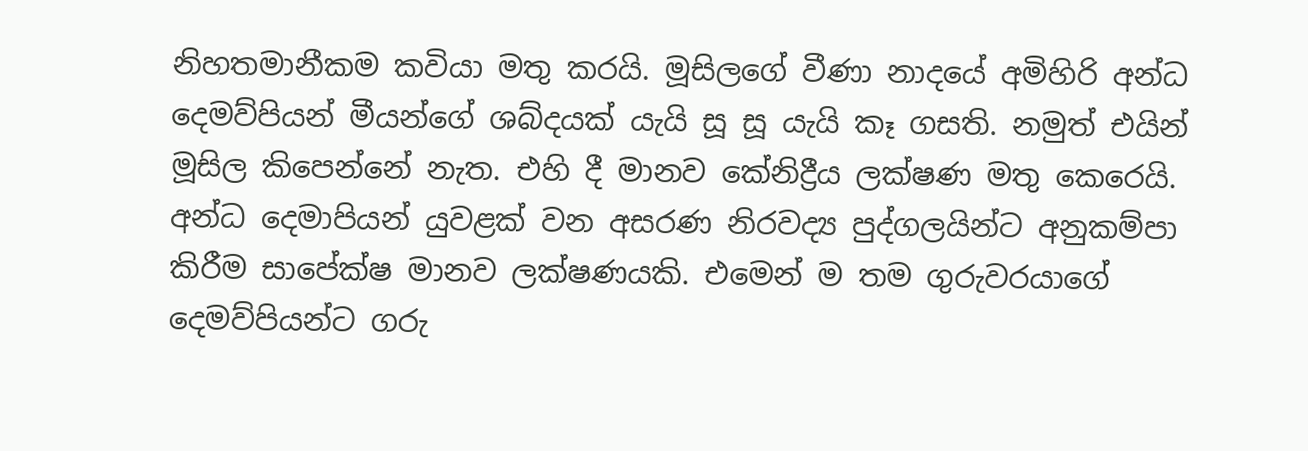නිහතමානීකම කවියා මතු කරයි. මූසිලගේ වීණා නාදයේ අමිහිරි අන්ධ දෙමව්පියන් මීයන්ගේ ශබ්දයක් යැයි සූ සූ යැයි කෑ ගසති. නමුත් එයින් මූසිල කිපෙන්නේ නැත. එහි දී මානව කේනිද්‍රීය ලක්ෂණ මතු කෙරෙයි. අන්ධ දෙමාපියන් යුවළක් වන අසරණ නිරවද්‍ය පුද්ගලයින්ට අනුකම්පා කිරීම සාපේක්ෂ මානව ලක්ෂණයකි. එමෙන් ම තම ගුරුවරයාගේ දෙමව්පියන්ට ගරු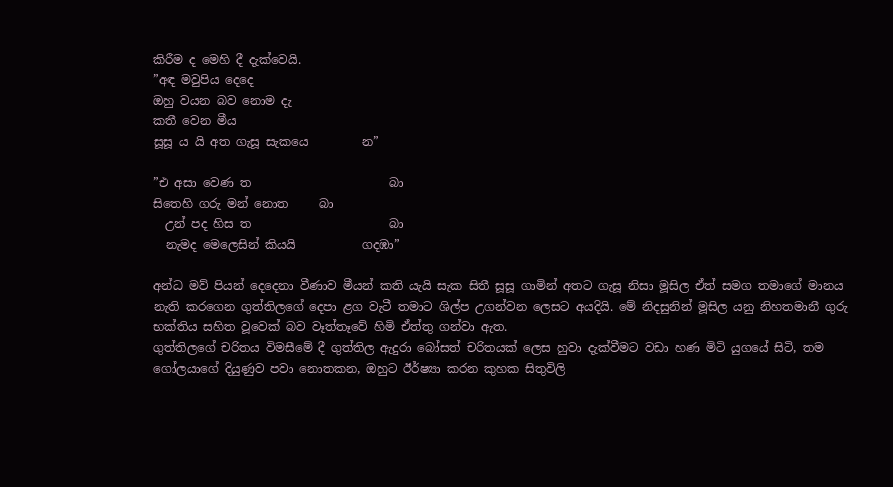කිරීම ද මෙහි දී දැක්වෙයි.
”අඳ මවුපිය දෙදෙ
ඔහු වයන බව නොම දැ
කතී වෙන මීය
සූසූ ය යි අත ගැසූ සැකයෙ         න”

”එ අසා වෙණ ත                       බා
සිතෙහි ගරු මන් නොත     බා
  උන් පද හිස ත                       බා
  නැමද මෙලෙසින් කියයි           ගදඹා”

අන්ධ මව් පියන් දෙදෙනා වීණාව මීයන් කති යැයි සැක සිතී සූසූ ගාමින් අතට ගැසූ නිසා මූසිල ඒත් සමග තමාගේ මානය නැති කරගෙන ගුත්තිලගේ දෙපා ළග වැටී තමාට ශිල්ප උගන්වන ලෙසට අයදියි. මේ නිදසුනින් මූසිල යනු නිහතමානී ගුරු භක්තිය සහිත වූවෙක් බව වෑත්තෑවේ හිමි ඒත්තු ගන්වා ඇත.
ගුත්තිලගේ චරිතය විමසීමේ දී ගුත්තිල ඇදුරා බෝසත් චරිතයක් ලෙස හුවා දැක්වීමට වඩා හණ මිටි යුගයේ සිටි, තම ගෝලයාගේ දියුණුව පවා නොතකන, ඔහුට ඊර්ෂ්‍යා කරන කුහක සිතුවිලි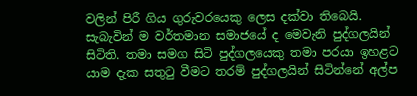වලින් පිරී ගිය ගුරුවරයෙකු ලෙස දක්වා තිබෙයි. සැබැවින් ම වර්තමාන සමාජයේ ද මෙවැනි පුද්ගලයින් සිටිති. තමා සමග සිටි පුද්ගලයෙකු තමා පරයා ඉහළට යාම දැක සතුටු වීමට තරම් පුද්ගලයින් සිටින්නේ අල්ප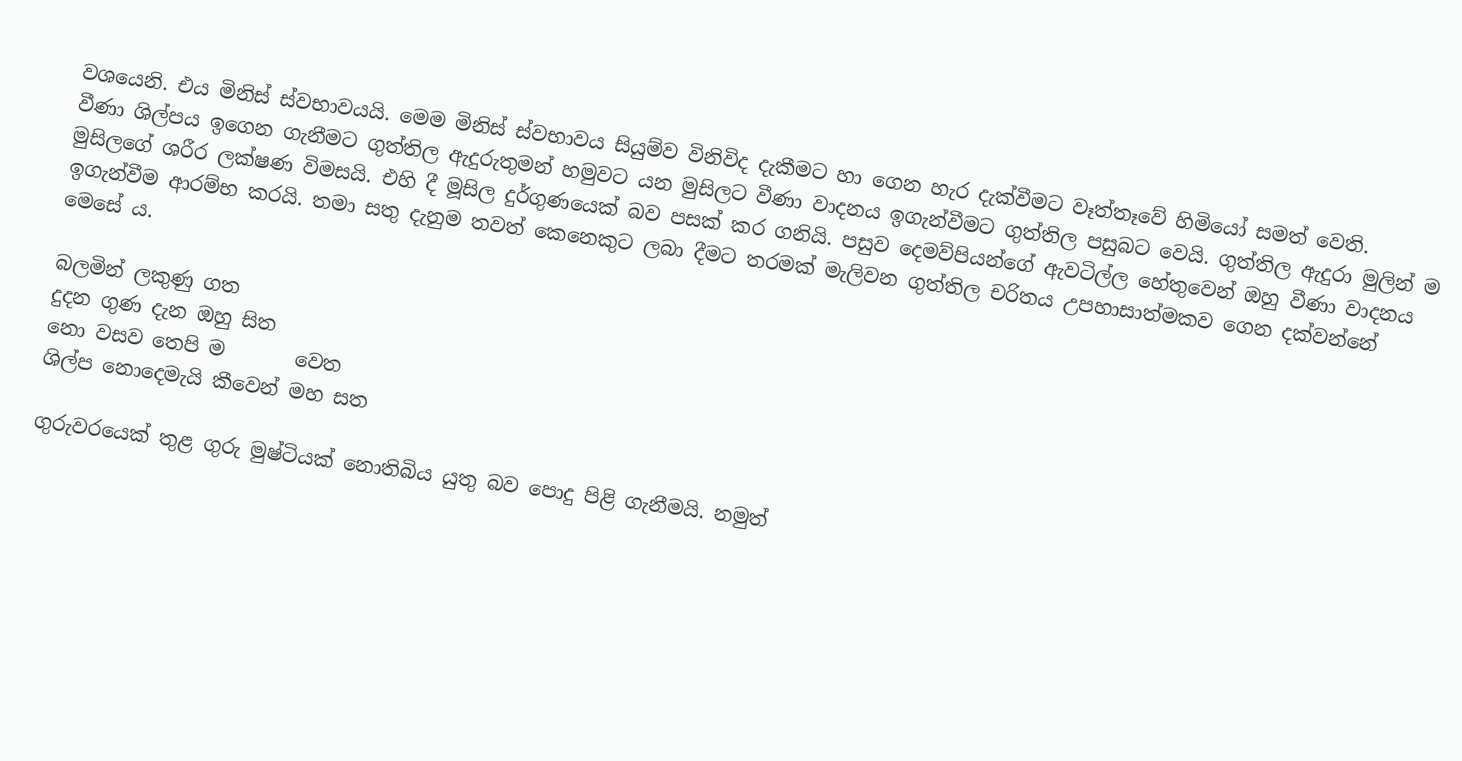වශයෙනි. එය මිනිස් ස්වභාවයයි. මෙම මිනිස් ස්වභාවය සියුම්ව විනිවිද දැකීමට හා ගෙන හැර දැක්වීමට වෑත්තෑවේ හිමියෝ සමත් වෙති.
වීණා ශිල්පය ඉගෙන ගැනීමට ගුත්තිල ඇදුරුතුමන් හමුවට යන මුසිලට වීණා වාදනය ඉගැන්වීමට ගුත්තිල පසුබට වෙයි. ගුත්තිල ඇදුරා මුලින් ම මුසිලගේ ශරීර ලක්ෂණ විමසයි. එහි දී මූසිල දුර්ගුණයෙක් බව පසක් කර ගනියි. පසුව දෙමව්පියන්ගේ ඇවටිල්ල හේතුවෙන් ඔහු වීණා වාදනය ඉගැන්වීම ආරම්භ කරයි. තමා සතු දැනුම තවත් කෙනෙකුට ලබා දීමට තරමක් මැලිවන ගුත්තිල චරිතය උපහාසාත්මකව ගෙන දක්වන්නේ මෙසේ ය.

බලමින් ලකුණු ගත
දුදන ගුණ දැන ඔහු සිත
නො වසව තෙපි ම       වෙත
ශිල්ප නොදෙමැයි කීවෙන් මහ සත

ගුරුවරයෙක් තුළ ගුරු මුෂ්ටියක් නොතිබිය යුතු බව පොදු පිළි ගැනීමයි. නමුත්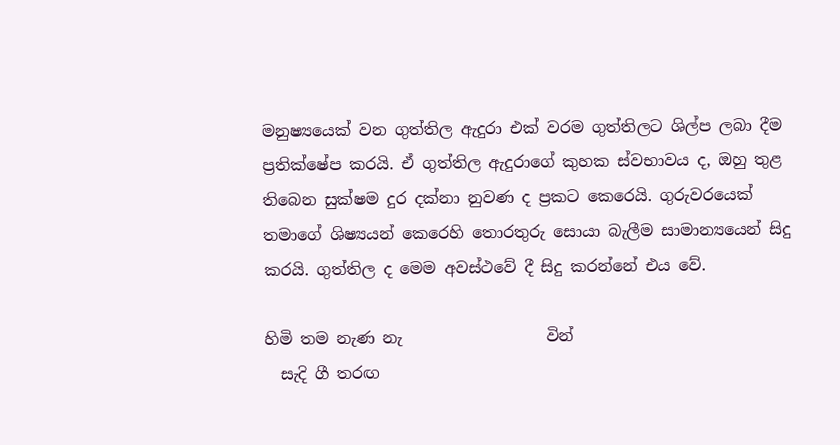මනුෂ්‍යයෙක් වන ගුත්තිල ඇදුරා එක් වරම ගුත්තිලට ශිල්ප ලබා දීම ප්‍රතික්ෂේප කරයි. ඒ ගුත්තිල ඇදුරාගේ කුහක ස්වභාවය ද, ඔහු තුළ තිබෙන සුක්ෂම දුර දක්නා නුවණ ද ප්‍රකට කෙරෙයි. ගුරුවරයෙක් තමාගේ ශිෂ්‍යයන් කෙරෙහි තොරතුරු සොයා බැලීම සාමාන්‍යයෙන් සිදු කරයි. ගුත්තිල ද මෙම අවස්ථවේ දී සිදු කරන්නේ එය වේ.

හිමි තම නැණ නැ                  වින්
  සැදි ගී තරඟ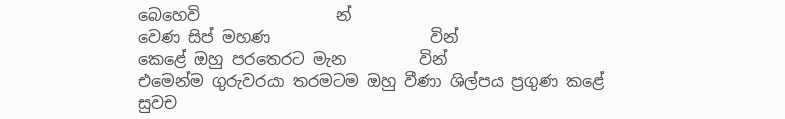බෙහෙවි                 න්
වෙණ සිප් මහණ                    වින්
කෙළේ ඔහු පරතෙරට මැන         වින්
එමෙන්ම ගුරුවරයා තරමටම ඔහු වීණා ශිල්පය ප්‍රගුණ කළේ සුවච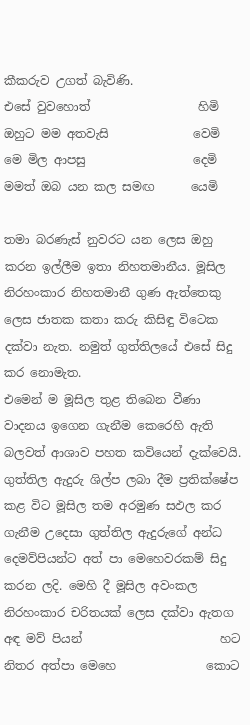කීකරුව උගත් බැවිණි.
එසේ වුවහොත්                  හිමි
ඔහුට මම අතවැසි              වෙමි
මෙ මිල ආපසු                  දෙමි
මමත් ඔබ යන කල සමඟ      යෙමි

තමා බරණැස් නුවරට යන ලෙස ඔහු කරන ඉල්ලීම ඉතා නිහතමානීය. මූසිල නිරහංකාර නිහතමානී ගුණ ඇත්තෙකු ලෙස ජාතක කතා කරු කිසිඳු විටෙක දක්වා නැත. නමුත් ගුත්තිලයේ එසේ සිදු කර නොමැත.
එමෙන් ම මූසිල තුළ තිබෙන වීණා වාදනය ඉගෙන ගැනීම කෙරෙහි ඇති බලවත් ආශාව පහත කවියෙන් දැක්වෙයි. ගුත්තිල ඇදුරු ශිල්ප ලබා දීම ප්‍රතික්ෂේප කළ විට මූසිල තම අරමුණ සඵල කර ගැනීම උදෙසා ගුත්තිල ඇදුරුගේ අන්ධ දෙමව්පියන්ට අත් පා මෙහෙවරකම් සිදු කරන ලදි. මෙහි දී මූසිල අවංකල නිරහංකාර චරිතයක් ලෙස දක්වා ඇතග
අඳ මව් පියන්                       හට
නිතර අත්පා මෙහෙ               කොට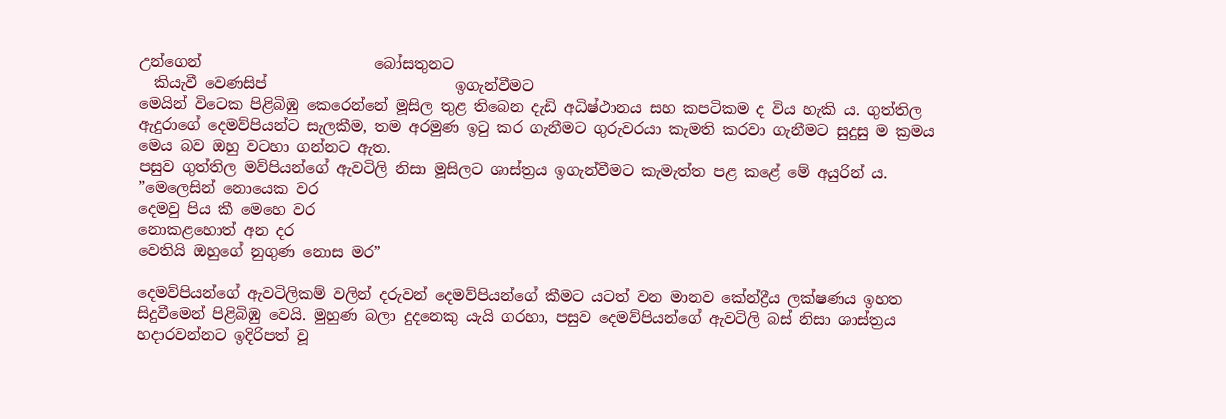උන්ගෙන්                       බෝසතුනට
  කියැවී වෙණසිප්                         ඉගැන්වීමට
මෙයින් විටෙක පිළිබිඹු කෙරෙන්නේ මූසිල තුළ තිබෙන දැඩි අධිෂ්ථානය සහ කපටිකම ද විය හැකි ය. ගුත්තිල ඇදුරාගේ දෙමව්පියන්ට සැලකීම, තම අරමුණ ඉටු කර ගැනීමට ගුරුවරයා කැමති කරවා ගැනීමට සුදුසු ම ක්‍රමය මෙය බව ඔහු වටහා ගන්නට ඇත.
පසුව ගුත්තිල මව්පියන්ගේ ඇවටිලි නිසා මූසිලට ශාස්ත්‍රය ඉගැන්වීමට කැමැත්ත පළ කළේ මේ අයුරින් ය.
”මෙලෙසින් නොයෙක වර
දෙමවු පිය කී මෙහෙ වර
නොකළහොත් අන දර
වෙතියි ඔහුගේ නුගුණ නොස මර”

දෙමව්පියන්ගේ ඇවටිලිකම් වලින් දරුවන් දෙමව්පියන්ගේ කීමට යටත් වන මානව කේන්ද්‍රීය ලක්ෂණය ඉහත සිදුවීමෙන් පිළිබිඹු වෙයි. මුහුණ බලා දුදනෙකු යැයි ගරහා, පසුව දෙමව්පියන්ගේ ඇවටිලි බස් නිසා ශාස්ත්‍රය හදාරවන්නට ඉදිරිපත් වූ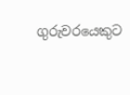ගුරුවරයෙකුට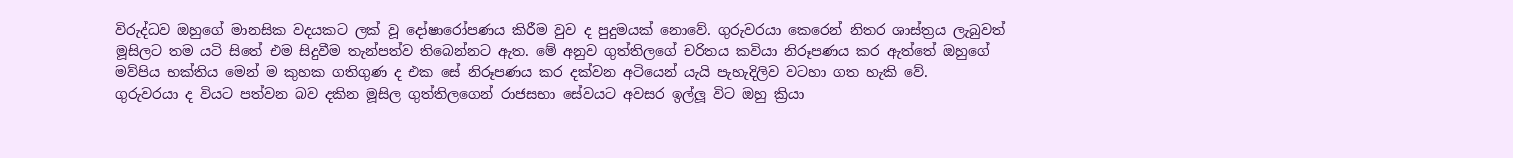විරුද්ධව ඔහුගේ මානසික වදයකට ලක් වූ දෝෂාරෝපණය කිරීම වුව ද පුදුමයක් නොවේ. ගුරුවරයා කෙරෙන් නිතර ශාස්ත්‍රය ලැබුවත් මූසිලට තම යටි සිතේ එම සිදුවීම තැන්පත්ව තිබෙන්නට ඇත. මේ අනුව ගුත්තිලගේ චරිතය කවියා නිරූපණය කර ඇත්තේ ඔහුගේ මව්පිය භක්තිය මෙන් ම කුහක ගතිගුණ ද එක සේ නිරූපණය කර දක්වන අටියෙන් යැයි පැහැදිලිව වටහා ගත හැකි වේ.
ගුරුවරයා ද වියට පත්වන බව දකින මූසිල ගුත්තිලගෙන් රාජසභා සේවයට අවසර ඉල්ලූ විට ඔහු ක්‍රියා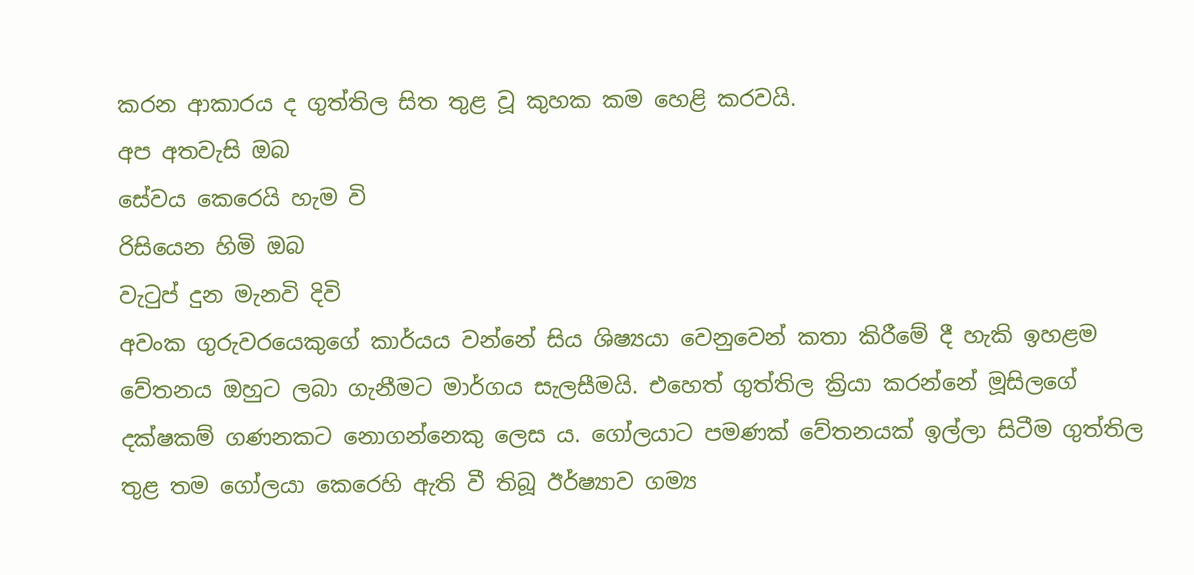කරන ආකාරය ද ගුත්තිල සිත තුළ වූ කුහක කම හෙළි කරවයි.
අප අතවැසි ඔබ
සේවය කෙරෙයි හැම වි
රිසියෙන හිමි ඔබ
වැටුප් දුන මැනවි දිවි
අවංක ගුරුවරයෙකුගේ කාර්යය වන්නේ සිය ශිෂ්‍යයා වෙනුවෙන් කතා කිරීමේ දී හැකි ඉහළම වේතනය ඔහුට ලබා ගැනීමට මාර්ගය සැලසීමයි. එහෙත් ගුත්තිල ක්‍රියා කරන්නේ මූසිලගේ දක්ෂකම් ගණනකට නොගන්නෙකු ලෙස ය. ගෝලයාට පමණක් වේතනයක් ඉල්ලා සිටීම ගුත්තිල තුළ තම ගෝලයා කෙරෙහි ඇති වී තිබූ ඊර්ෂ්‍යාව ගම්‍ය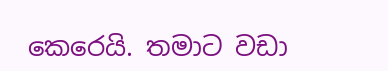කෙරෙයි. තමාට වඩා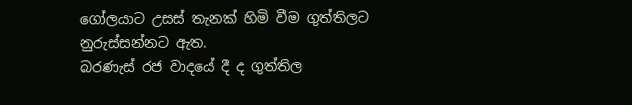ගෝලයාට උසස් තැනක් හිමි වීම ගුත්තිලට නුරුස්සන්නට ඇත.
බරණැස් රජ වාදයේ දී ද ගුත්තිල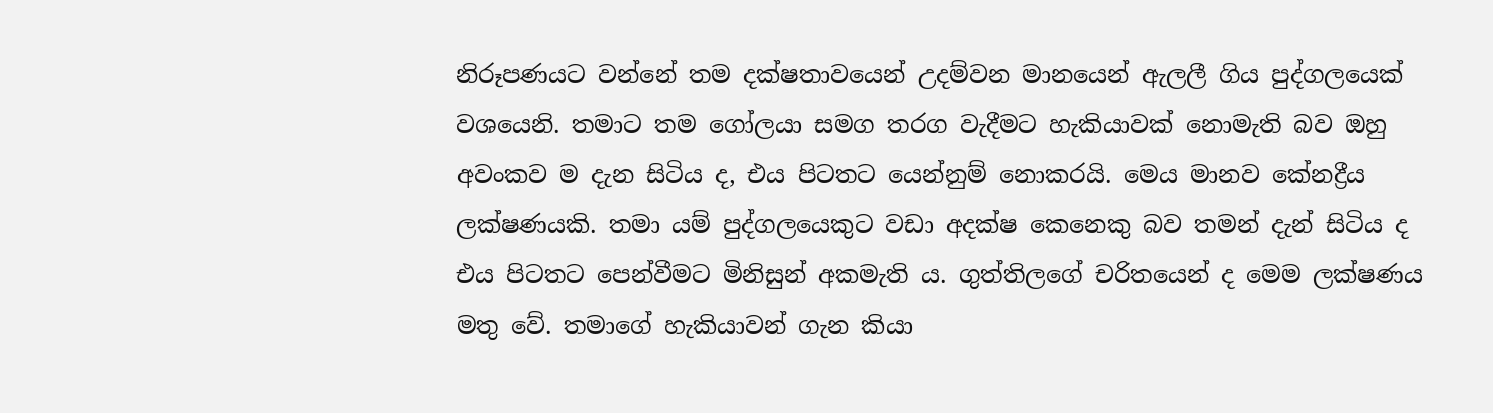නිරූපණයට වන්නේ තම දක්ෂතාවයෙන් උදම්වන මානයෙන් ඇලලී ගිය පුද්ගලයෙක් වශයෙනි. තමාට තම ගෝලයා සමග තරග වැදීමට හැකියාවක් නොමැති බව ඔහු අවංකව ම දැන සිටිය ද, එය පිටතට යෙන්නුම් නොකරයි. මෙය මානව කේනද්‍රීය ලක්ෂණයකි. තමා යම් පුද්ගලයෙකුට වඩා අදක්ෂ කෙනෙකු බව තමන් දැන් සිටිය ද එය පිටතට පෙන්වීමට මිනිසුන් අකමැති ය. ගුත්තිලගේ චරිතයෙන් ද මෙම ලක්ෂණය මතු වේ. තමාගේ හැකියාවන් ගැන කියා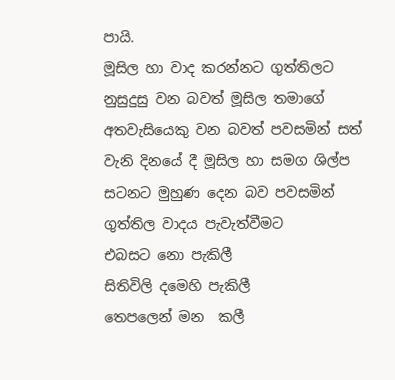පායි.
මූසිල හා වාද කරන්නට ගුත්තිලට නුසුදුසු වන බවත් මූසිල තමාගේ අතවැසියෙකු වන බවත් පවසමින් සත් වැනි දිනයේ දී මූසිල හා සමග ශිල්ප සටනට මුහුණ දෙන බව පවසමින් ගුත්තිල වාදය පැවැත්වීමට
එබසට නො පැකිලී
සිතිවිලි දමෙහි පැකිලී
තෙපලෙන් මන  කලී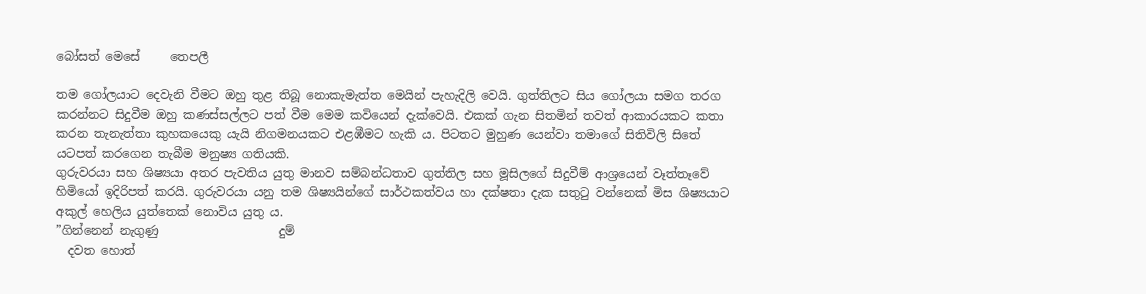බෝසත් මෙසේ     තෙපලී

තම ගෝලයාට දෙවැනි වීමට ඔහු තුළ තිබූ නොකැමැත්ත මෙයින් පැහැදිලි වෙයි. ගුත්තිලට සිය ගෝලයා සමග තරග කරන්නට සිදුවීම ඔහු කණස්සල්ලට පත් වීම මෙම කවියෙන් දැක්වෙයි. එකක් ගැන සිතමින් තවත් ආකාරයකට කතා කරන තැනැත්තා කුහකයෙකු යැයි නිගමනයකට එළඹීමට හැකි ය. පිටතට මුහුණ යෙන්වා තමාගේ සිතිවිලි සිතේ යටපත් කරගෙන තැබීම මනුෂ්‍ය ගතියකි.
ගුරුවරයා සහ ශිෂ්‍යයා අතර පැවතිය යුතු මානව සම්බන්ධතාව ගුත්තිල සහ මූසිලගේ සිදුවීම් ආශ්‍රයෙන් වෑත්තෑවේ හිමියෝ ඉදිරිපත් කරයි. ගුරුවරයා යනු තම ශිෂ්‍යයින්ගේ සාර්ථකත්වය හා දක්ෂතා දැක සතුටු වන්නෙක් මිස ශිෂ්‍යයාට අකුල් හෙලිය යුත්තෙක් නොවිය යුතු ය.
”ගින්නෙන් නැගුණු                    දුම්
  දවත හොත්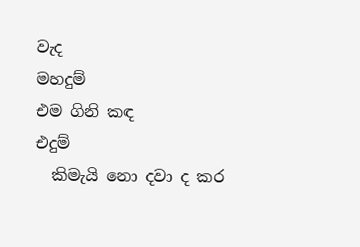වැද                    මහදුම්
එම ගිනි කඳ                          එදුම්
  කිමැයි නො දවා ද කර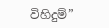විහිදුම්”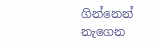ගින්නෙන් නැගෙන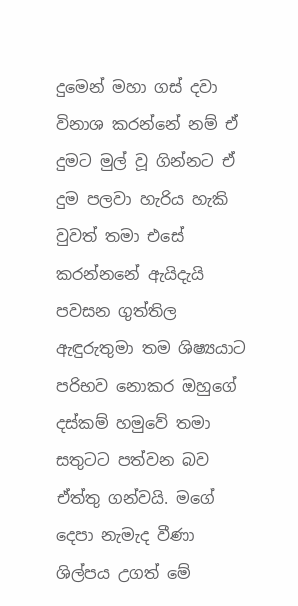දුමෙන් මහා ගස් දවා විනාශ කරන්නේ නම් ඒ දුමට මුල් වූ ගින්නට ඒ දුම පලවා හැරිය හැකි වුවත් තමා එසේ කරන්නනේ ඇයිදැයි පවසන ගුත්තිල ඇඳුරුතුමා තම ශිෂ්‍යයාට පරිභව නොකර ඔහුගේ දස්කම් හමුවේ තමා සතුටට පත්වන බව ඒත්තු ගන්වයි. මගේ දෙපා නැමැද වීණා ශිල්පය උගත් මේ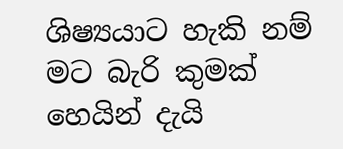ශිෂ්‍යයාට හැකි නම් මට බැරි කුමක් හෙයින් දැයි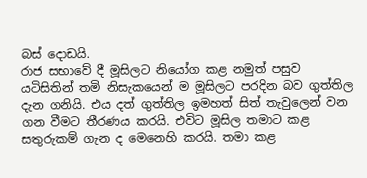බස් දොඩයි.
රාජ සභාවේ දී මූසිලට නියෝග කළ නමුත් පසුව යටිසිතින් තමි නිසැකයෙන් ම මූසිලට පරදින බව ගුත්තිල දැන ගනියි. එය දත් ගුත්තිල ඉමහත් සිත් තැවුලෙන් වන ගන වීමට තීරණය කරයි. එවිට මූසිල තමාට කළ සතුරුකම් ගැන ද මෙනෙහි කරයි. තමා කළ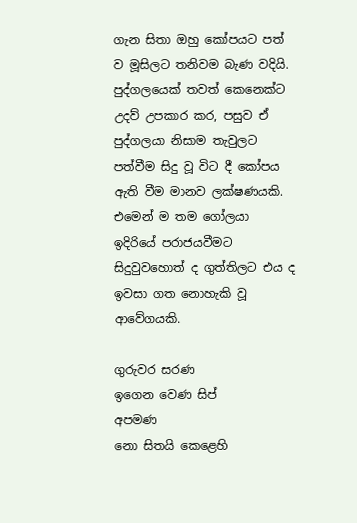ගැන සිතා ඔහු කෝපයට පත් ව මූසිලට තනිවම බැණ වදියි.  පුද්ගලයෙක් තවත් කෙනෙක්ට උදව් උපකාර කර, පසුව ඒ පුද්ගලයා නිසාම තැවුලට පත්වීම සිදු වූ විට දී කෝපය ඇති වීම මානව ලක්ෂණයකි. එමෙන් ම තම ගෝලයා ඉදිරියේ පරාජයවීමට සිදුවුවහොත් ද ගුත්තිලට එය ද ඉවසා ගත නොහැකි වූ ආවේගයකි.

ගුරුවර සරණ
ඉගෙන වෙණ සිප්        අපමණ
නො සිතයි කෙළෙහි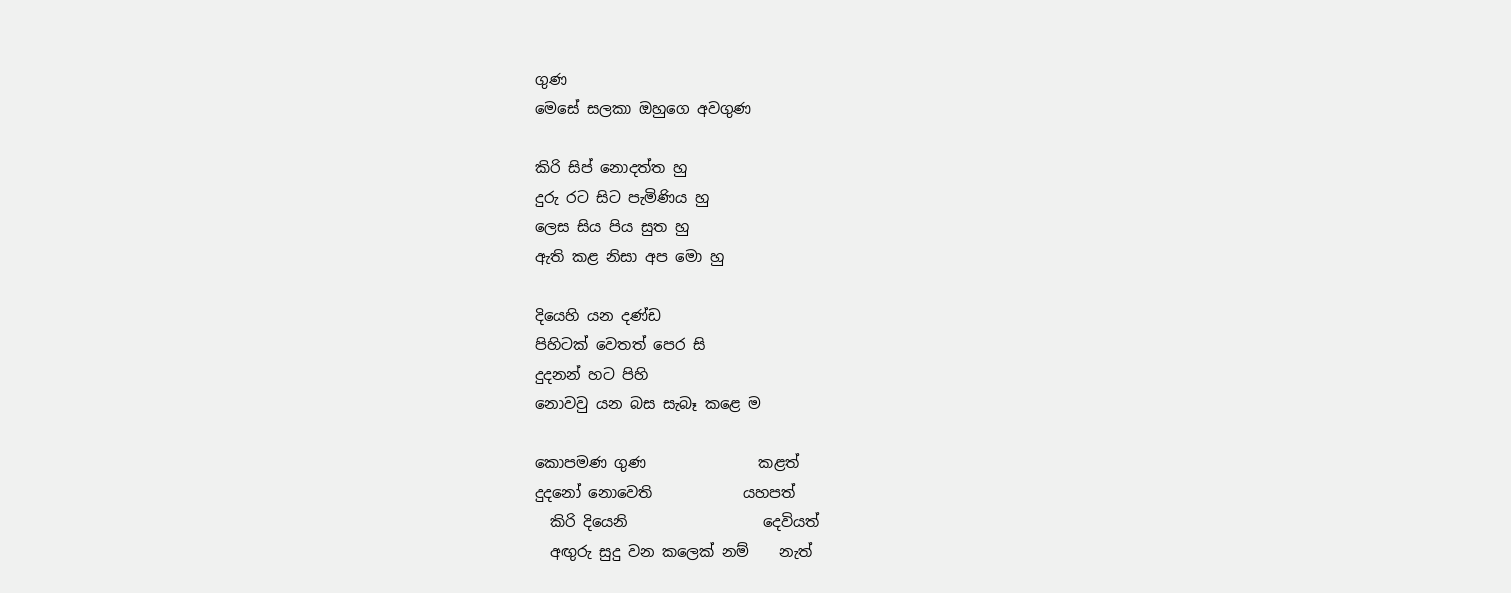ගුණ
මෙසේ සලකා ඔහුගෙ අවගුණ

කිරි සිප් නොදත්ත හු
දුරු රට සිට පැමිණිය හු
ලෙස සිය පිය සුත හු
ඇති කළ නිසා අප මො හු

දියෙහි යන දණ්ඩ
පිහිටක් වෙතත් පෙර සි
දුදනන් හට පිහි
නොවවු යන බස සැබෑ කළෙ ම

කොපමණ ගුණ               කළත්
දුදනෝ නොවෙති            යහපත්
  කිරි දියෙනි                  දෙවියත්
  අඟුරු සුදු වන කලෙක් නම්    නැත්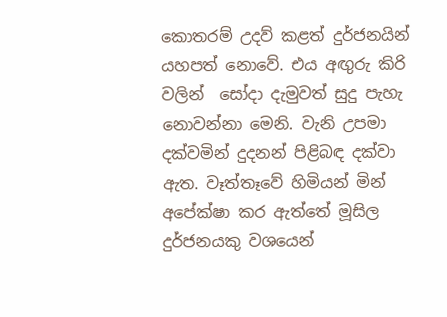කොතරම් උදව් කළත් දුර්ජනයින් යහපත් නොවේ. එය අඟුරු කිරි වලින්  සෝදා දැමුවත් සුදු පැහැ නොවන්නා මෙනි. වැනි උපමා දක්වමින් දුදනන් පිළිබඳ දක්වා ඇත. වෑත්තෑවේ හිමියන් මින් අපේක්ෂා කර ඇත්තේ මූසිල දුර්ජනයකු වශයෙන්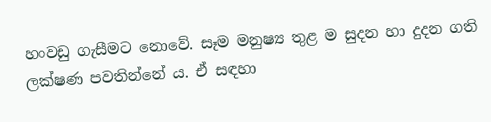හංවඩු ගැසීමට නොවේ. සෑම මනුෂ්‍ය තුළ ම සුදන හා දුදන ගති ලක්ෂණ පවතින්නේ ය. ඒ සඳහා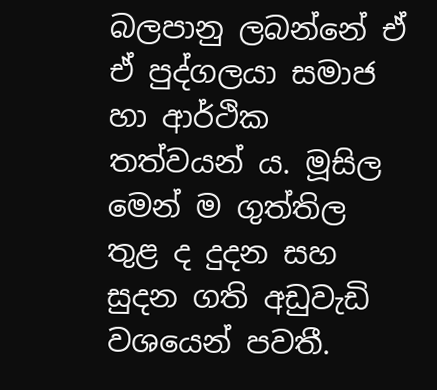බලපානු ලබන්නේ ඒ ඒ පුද්ගලයා සමාජ හා ආර්ථික තත්වයන් ය. මූසිල මෙන් ම ගුත්තිල තුළ ද දුදන සහ සුදන ගති අඩුවැඩි වශයෙන් පවතී.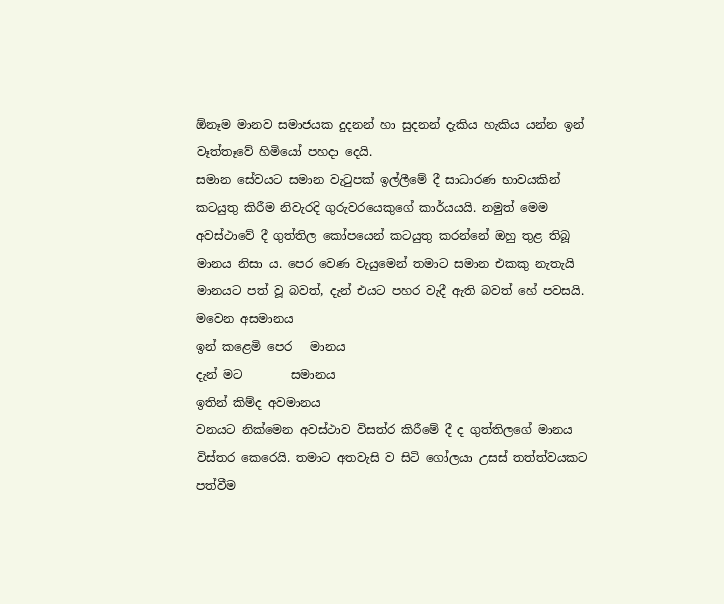ඕනෑම මානව සමාජයක දුදනන් හා සුදනන් දැකිය හැකිය යන්න ඉන් වෑත්තෑවේ හිමියෝ පහදා දෙයි.
සමාන සේවයට සමාන වැටුපක් ඉල්ලීමේ දී සාධාරණ භාවයකින් කටයුතු කිරීම නිවැරදි ගුරුවරයෙකුගේ කාර්යයයි. නමුත් මෙම අවස්ථාවේ දී ගුත්තිල කෝපයෙන් කටයුතු කරන්නේ ඔහු තුළ තිබූ මානය නිසා ය. පෙර වෙණ වැයුමෙන් තමාට සමාන එකකු නැතැයි මානයට පත් වූ බවත්, දැන් එයට පහර වැදී ඇති බවත් හේ පවසයි.
මවෙන අසමානය
ඉන් කළෙමි පෙර   මානය
දැන් මට        සමානය
ඉතින් කිම්ද අවමානය
වනයට නික්මෙන අවස්ථාව විසත්ර කිරීමේ දී ද ගුත්තිලගේ මානය විස්තර කෙරෙයි. තමාට අතවැසි ව සිටි ගෝලයා උසස් තත්ත්වයකට පත්වීම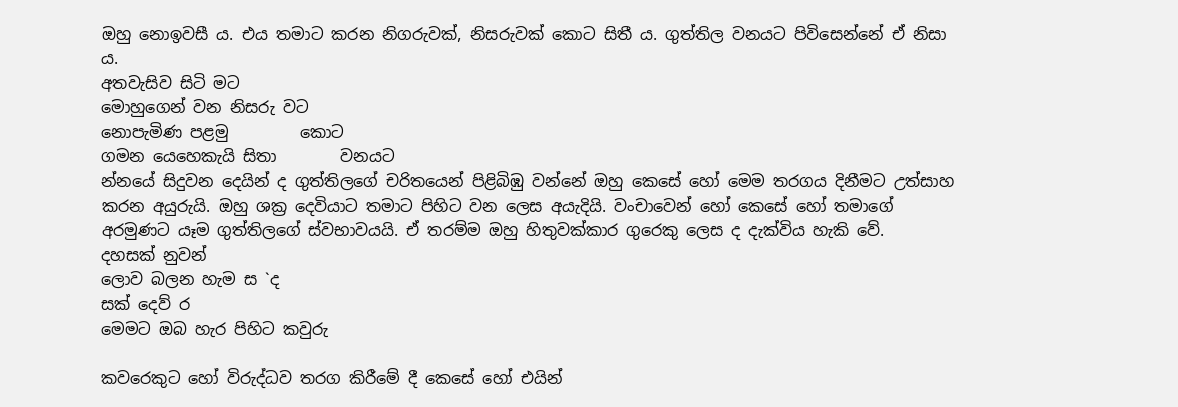ඔහු නොඉවසී ය. එය තමාට කරන නිගරුවක්, නිසරුවක් කොට සිතී ය. ගුත්තිල වනයට පිවිසෙන්නේ ඒ නිසා ය.
අතවැසිව සිටි මට
මොහුගෙන් වන නිසරු වට
නොපැමිණ පළමු         කොට
ගමන යෙහෙකැයි සිතා        වනයට
න්‍නයේ සිදුවන දෙයින් ද ගුත්තිලගේ චරිතයෙන් පිළිබිඹු වන්නේ ඔහු කෙසේ හෝ මෙම තරගය දිනීමට උත්සාහ කරන අයුරුයි. ඔහු ශක්‍ර දෙවියාට තමාට පිහිට වන ලෙස අයැදියි. වංචාවෙන් හෝ කෙසේ හෝ තමාගේ අරමුණට යෑම ගුත්තිලගේ ස්වභාවයයි. ඒ තරම්ම ඔහු හිතුවක්කාර ගුරෙකු ලෙස ද දැක්විය හැකි වේ.
දහසක් නුවන්
ලොව බලන හැම ස `ද
සක් දෙව් ර
මෙමට ඔබ හැර පිහිට කවුරු

කවරෙකුට හෝ විරුද්ධව තරග කිරීමේ දී කෙසේ හෝ එයින්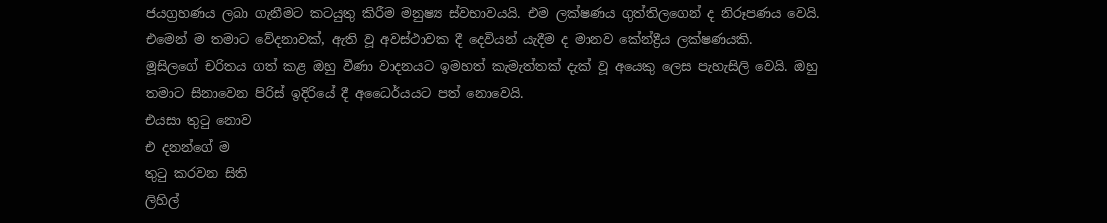ජයග්‍රහණය ලබා ගැනීමට කටයුතු කිරීම මනුෂ්‍ය ස්වභාවයයි. එම ලක්ෂණය ගුත්තිලගෙන් ද නිරූපණය වෙයි. එමෙන් ම තමාට වේදනාවක්, ඇති වූ අවස්ථාවක දී දෙවියන් යැදීම ද මානව කේන්ද්‍රීය ලක්ෂණයකි.
මූසිලගේ චරිතය ගත් කළ ඔහු වීණා වාදනයට ඉමහත් කැමැත්තක් දැක් වූ අයෙකු ලෙස පැහැසිලි වෙයි. ඔහු තමාට සිනාවෙන පිරිස් ඉදිරියේ දී අධෛර්යයට පත් නොවෙයි.
එයසා තුටු නොව
එ දනන්ගේ ම
තුටු කරවන සිති
ලිහිල්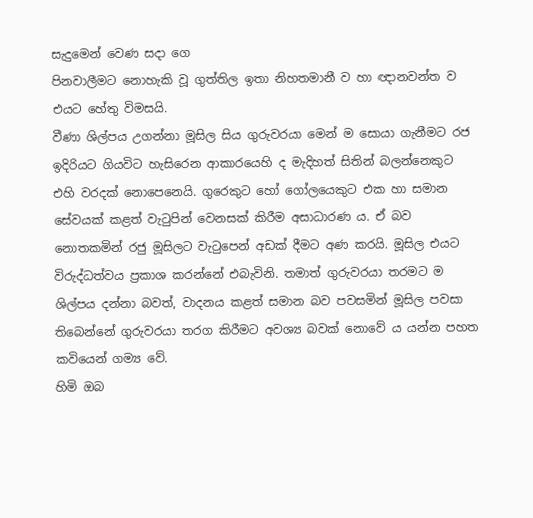සැදුමෙන් වෙණ සදා ගෙ
පිනවාලීමට නොහැකි වූ ගුත්තිල ඉතා නිහතමානී ව හා ඥානවන්ත ව එයට හේතු විමසයි.
වීණා ශිල්පය උගන්නා මූසිල සිය ගුරුවරයා මෙන් ම සොයා ගැනීමට රජ ඉදිරියට ගියවිට හැසිරෙන ආකාරයෙහි ද මැදිහත් සිතින් බලන්නෙකුට එහි වරදක් නොපෙනෙයි. ගුරෙකුට හෝ ගෝලයෙකුට එක හා සමාන සේවයක් කළත් වැටුපින් වෙනසක් කිරීම අසාධාරණ ය. ඒ බව නොතකමින් රජු මූසිලට වැටුපෙන් අඩක් දීමට අණ කරයි. මූසිල එයට විරුද්ධත්වය ප්‍රකාශ කරන්නේ එබැවිනි. තමාත් ගුරුවරයා තරමට ම ශිල්පය දන්නා බවත්, වාදනය කළත් සමාන බව පවසමින් මූසිල පවසා තිබෙන්නේ ගුරුවරයා තරග කිරීමට අවශ්‍ය බවක් නොවේ ය යන්න පහත කවියෙන් ගම්‍ය වේ.
හිමි ඔබ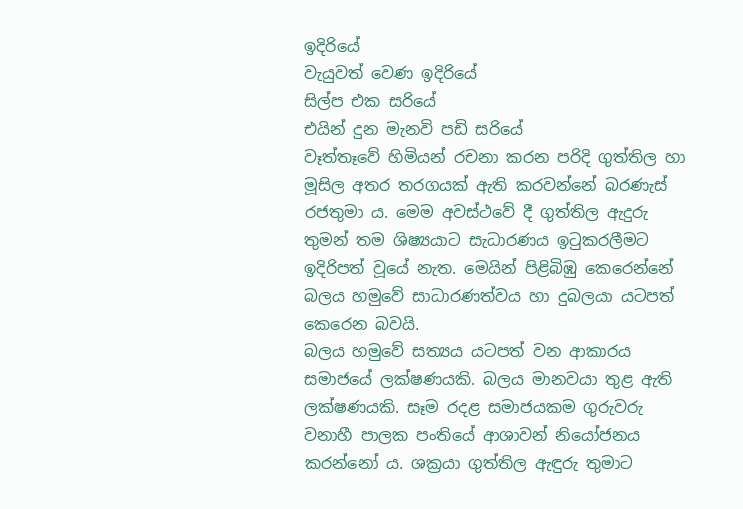ඉදිරියේ
වැයුවත් වෙණ ඉදිරියේ
සිල්ප එක සරියේ
එයින් දුන මැනවි පඩි සරියේ
වෑත්තෑවේ හිමියන් රචනා කරන පරිදි ගුත්තිල හා මූසිල අතර තරගයක් ඇති කරවන්නේ බරණැස් රජතුමා ය. මෙම අවස්ථවේ දී ගුත්තිල ඇදුරු තුමන් තම ශිෂ්‍යයාට සැධාරණය ඉටුකරලීමට ඉදිරිපත් වූයේ නැත. මෙයින් පිළිබිඹු කෙරෙන්නේ බලය හමුවේ සාධාරණත්වය හා දුබලයා යටපත් කෙරෙන බවයි.
බලය හමුවේ සත්‍යය යටපත් වන ආකාරය සමාජයේ ලක්ෂණයකි. බලය මානවයා තුළ ඇති ලක්ෂණයකි. සෑම රදළ සමාජයකම ගුරුවරු වනාහී පාලක පංතියේ ආශාවන් නියෝජනය කරන්නෝ ය. ශක්‍රයා ගුත්තිල ඇඳුරු තුමාට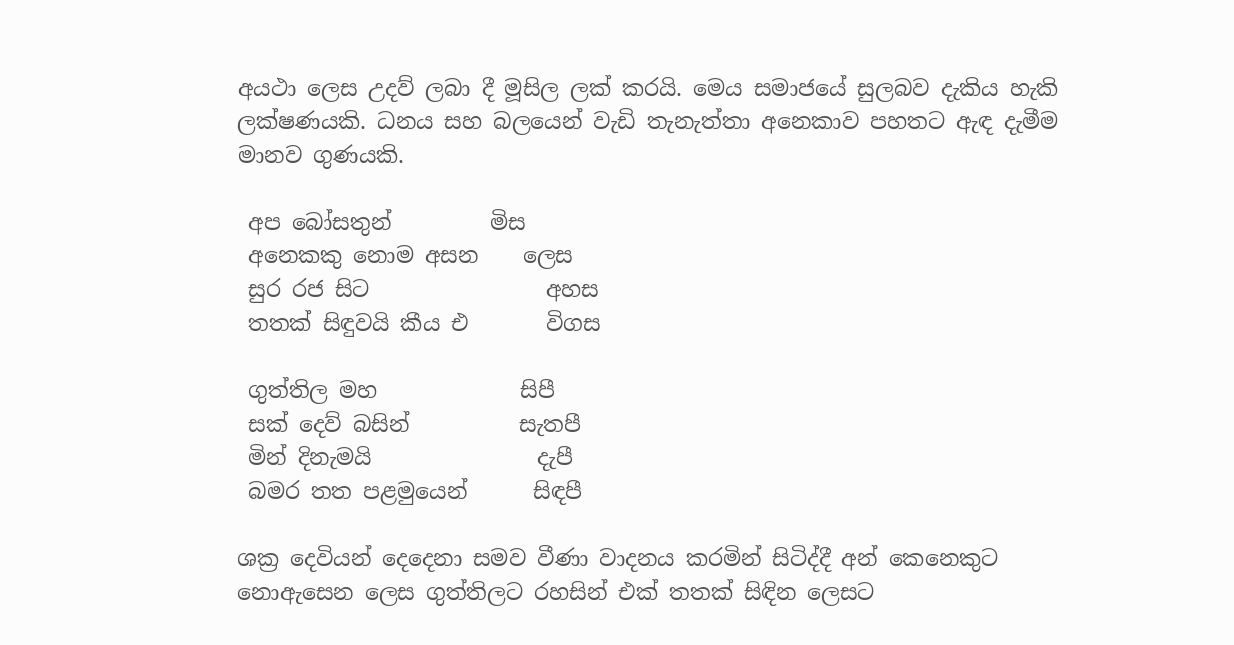අයථා ලෙස උදව් ලබා දී මූසිල ලක් කරයි. මෙය සමාජයේ සුලබව දැකිය හැකි ලක්ෂණයකි. ධනය සහ බලයෙන් වැඩි තැනැත්තා අනෙකාව පහතට ඇඳ දැමීම මානව ගුණයකි.

 අප බෝසතුන්         මිස
 අනෙකකු නොම අසන    ලෙස
 සුර රජ සිට                අහස
 තතක් සිඳුවයි කීය එ       විගස

 ගුත්තිල මහ             සිපී
 සක් දෙව් බසින්          සැතපී
 මින් දිනැමයි               දැපී
 බමර තත පළමුයෙන්      සිඳපී

ශක්‍ර දෙවියන් දෙදෙනා සමව වීණා වාදනය කරමින් සිටිද්දී අන් කෙනෙකුට නොඇසෙන ලෙස ගුත්තිලට රහසින් එක් තතක් සිඳින ලෙසට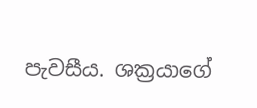පැවසීය. ශක්‍රයාගේ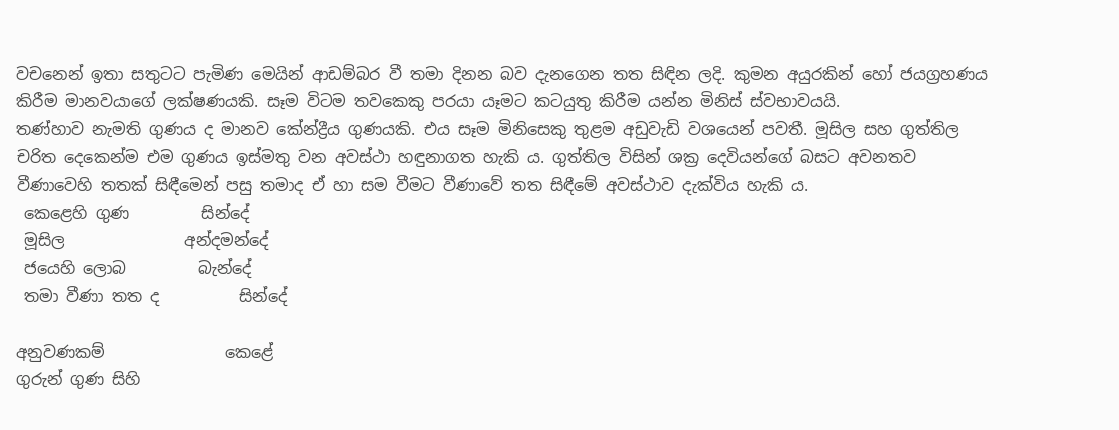වචනෙන් ඉතා සතුටට පැමිණ මෙයින් ආඩම්බර වී තමා දිනන බව දැනගෙන තත සිඳින ලදි. කුමන අයුරකින් හෝ ජයග්‍රහණය කිරීම මානවයාගේ ලක්ෂණයකි. සෑම විටම තවකෙකු පරයා යෑමට කටයුතු කිරීම යන්න මිනිස් ස්වභාවයයි.
තණ්හාව නැමති ගුණය ද මානව කේන්ද්‍රීය ගුණයකි. එය සෑම මිනිසෙකු තුළම අඩුවැඩි වශයෙන් පවතී. මූසිල සහ ගුත්තිල චරිත දෙකෙන්ම එම ගුණය ඉස්මතු වන අවස්ථා හඳුනාගත හැකි ය. ගුත්තිල විසින් ශක්‍ර දෙවියන්ගේ බසට අවනතව වීණාවෙහි තතක් සිඳීමෙන් පසු තමාද ඒ හා සම වීමට වීණාවේ තත සිඳීමේ අවස්ථාව දැක්විය හැකි ය.
 කෙළෙහි ගුණ         සින්දේ
 මූසිල               අන්දමන්දේ
 ජයෙහි ලොබ         බැන්දේ
 තමා වීණා තත ද          සින්දේ

අනුවණකම්               කෙළේ
ගුරුන් ගුණ සිහි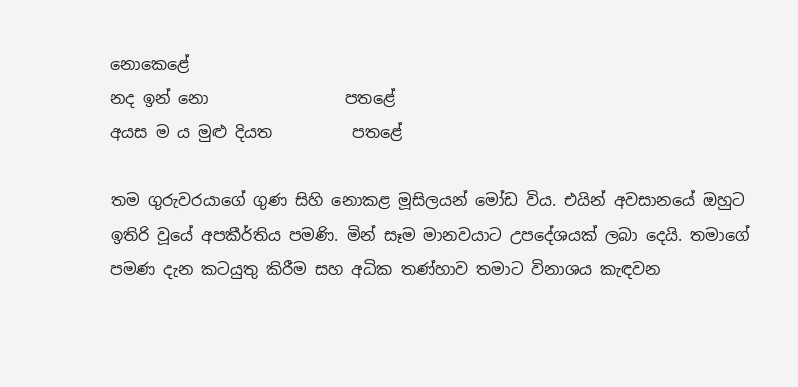නොකෙළේ
නද ඉන් නො                 පතළේ
අයස ම ය මුළු දියත          පතළේ

තම ගුරුවරයාගේ ගුණ සිහි නොකළ මූසිලයන් මෝඩ විය. එයින් අවසානයේ ඔහුට ඉතිරි වූයේ අපකීර්තිය පමණි. මින් සෑම මානවයාට උපදේශයක් ලබා දෙයි. තමාගේ පමණ දැන කටයුතු කිරීම සහ අධික තණ්හාව තමාට විනාශය කැඳවන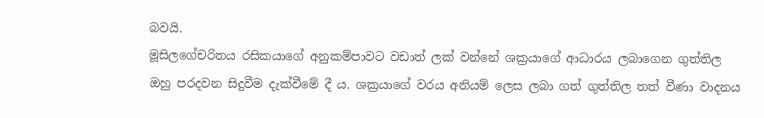බවයි.
මූසිලගේචරිතය රසිකයාගේ අනුකම්පාවට වඩාත් ලක් වන්නේ ශක්‍රයාගේ ආධාරය ලබාගෙන ගුත්තිල ඔහු පරදවන සිදුවීම දැක්වීමේ දී ය. ශක්‍රයාගේ වරය අනියම් ලෙස ලබා ගත් ගුත්තිල තත් වීණා වාදනය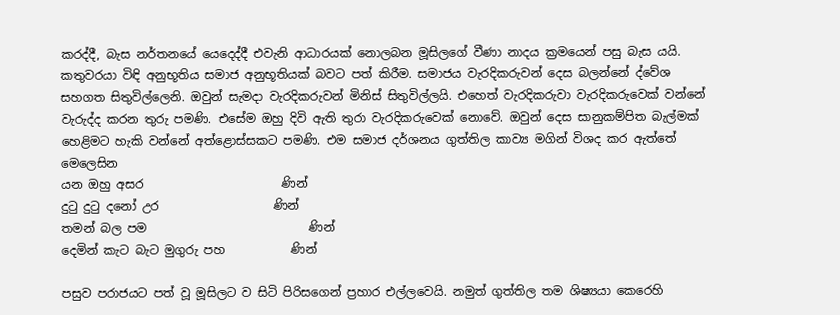කරද්දී, බැස නර්තනයේ යෙදෙද්දී එවැනි ආධාරයක් නොලබන මූසිලගේ වීණා නාදය ක්‍රමයෙන් පසු බැස යයි.  කතුවරයා විඳි අනුභූතිය සමාජ අනුභූතියක් බවට පත් කිරීම. සමාජය වැරදිකරුවන් දෙස බලන්නේ ද්වේශ සහගත සිතුවිල්ලෙනි. ඔවුන් සැමදා වැරදිකරුවන් මිනිස් සිතුවිල්ලයි. එහෙත් වැරදිකරුවා වැරදිකරුවෙක් වන්නේ වැරුද්ද කරන තුරු පමණි. එසේම ඔහු දිවි ඇති තුරා වැරදිකරුවෙක් නොවේ. ඔවුන් දෙස සානුකම්පිත බැල්මක් හෙළිමට හැකි වන්නේ අත්ළොස්සකට පමණි. එම සමාජ දර්ශනය ගුත්තිල කාව්‍ය මගින් විශද කර ඇත්තේ මෙලෙසින
යන ඔහු අසර                       ණින්
දුටු දුටු දනෝ උර                   ණින්
තමන් බල පම                           ණින්
දෙමින් කැට බැට මුගුරු පහ           ණින්

පසුව පරාජයට පත් වූ මූසිලට ව සිටි පිරිසගෙන් ප්‍රහාර එල්ලවෙයි. නමුත් ගුත්තිල තම ශිෂ්‍යයා කෙරෙහි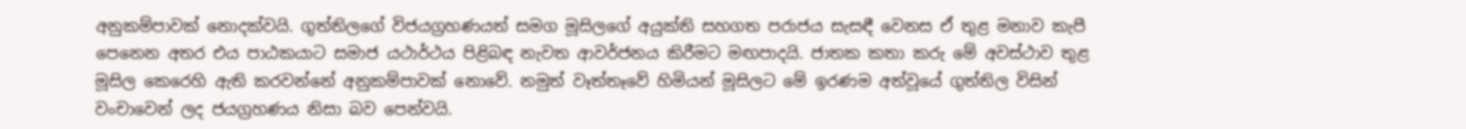අනුකම්පාවක් නොදක්වයි. ගුත්තිලගේ විජයග්‍රහණයත් සමග මූසිලගේ අයුක්ති සහගත පරාජය සැසඳී වෙනස ඒ තුළ මනාව කැපී පෙනෙන අතර එය පාඨකයාට සමාජ යථාර්ථය පිළිබඳ නැවත ආවර්ජනය කිරීමට මඟපාදයි. ජාතක කතා කරු මේ අවස්ථාව තුළ මූසිල කෙරෙහි ඇති කරවන්නේ අනුකම්පාවක් නොවේ. නමුත් වෑත්තෑවේ හිමියන් මූසිලට මේ ඉරණම අත්වූයේ ගුත්තිල විසින් වංචාවෙන් ලද ජයග්‍රහණය නිසා බව පෙන්වයි.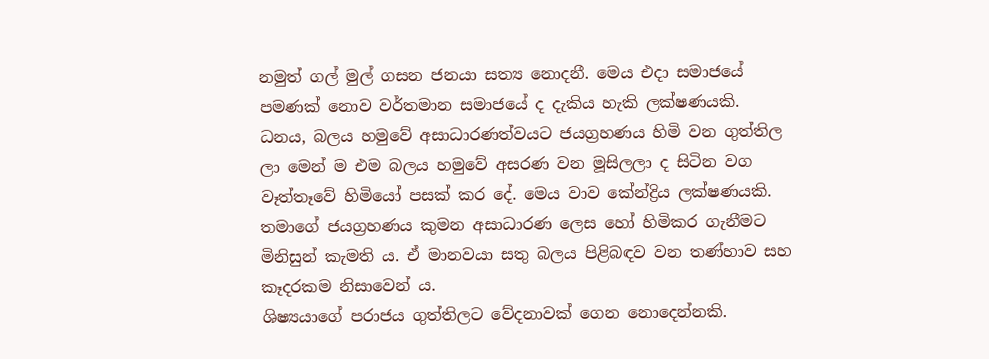නමුත් ගල් මුල් ගසන ජනයා සත්‍ය නොදනී. මෙය එදා සමාජයේ පමණක් නොව වර්තමාන සමාජයේ ද දැකිය හැකි ලක්ෂණයකි. ධනය, බලය හමුවේ අසාධාරණත්වයට ජයග්‍රහණය හිමි වන ගුත්තිල ලා මෙන් ම එම බලය හමුවේ අසරණ වන මූසිලලා ද සිටින වග වෑත්තෑවේ හිමියෝ පසක් කර දේ. මෙය වාව කේන්ද්‍රිය ලක්ෂණයකි. තමාගේ ජයග්‍රහණය කුමන අසාධාරණ ලෙස හෝ හිමිකර ගැනීමට මිනිසුන් කැමති ය. ඒ මානවයා සතු බලය පිළිබඳව වන තණ්හාව සහ කෑදරකම නිසාවෙන් ය.
ශිෂ්‍යයාගේ පරාජය ගුත්තිලට වේදනාවක් ගෙන නොදෙන්නකි.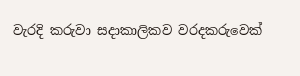වැරදි කරුවා සදාකාලිකව වරදකරුවෙක්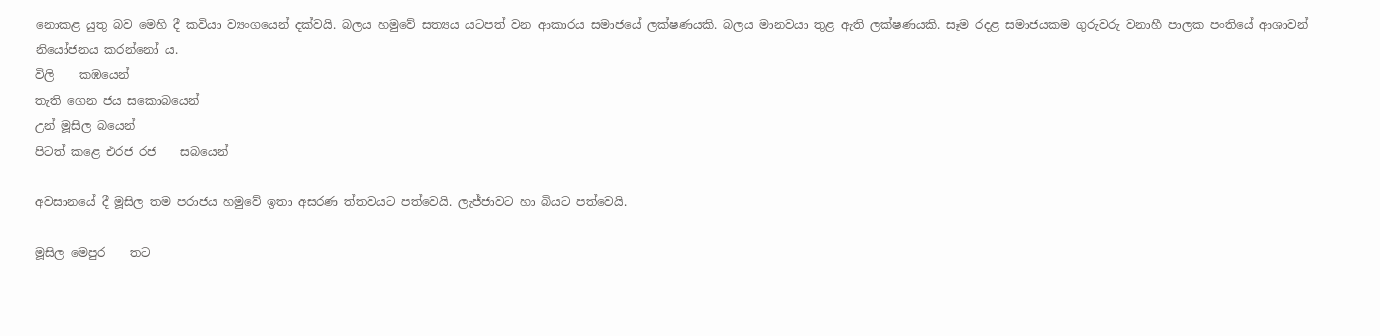නොකළ යුතු බව මෙහි දී කවියා ව්‍යංගයෙන් දක්වයි. බලය හමුවේ සත්‍යය යටපත් වන ආකාරය සමාජයේ ලක්ෂණයකි. බලය මානවයා තුළ ඇති ලක්ෂණයකි. සෑම රදළ සමාජයකම ගුරුවරු වනාහී පාලක පංතියේ ආශාවන් නියෝජනය කරන්නෝ ය.
විලි    කඹයෙන්
තැති ගෙන ජය සකොබයෙන්
උන් මූසිල බයෙන්
පිටත් කළෙ එරජ රජ    සබයෙන්

අවසානයේ දී මූසිල තම පරාජය හමුවේ ඉතා අසරණ ත්තවයට පත්වෙයි. ලැජ්ජාවට හා බියට පත්වෙයි.

මූසිල මෙපුර    තට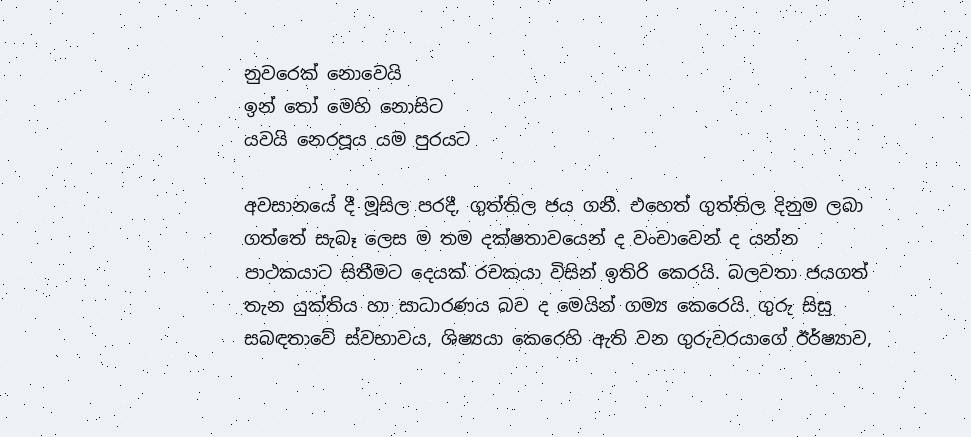නුවරෙක් නොවෙයි
ඉන් තෝ මෙහි නොසිට
යවයි නෙරපූය යම පුරයට

අවසානයේ දී මූසිල පරදී, ගුත්තිල ජය ගනී. එහෙත් ගුත්තිල දිනුම ලබා ගත්තේ සැබෑ ලෙස ම තම දක්ෂතාවයෙන් ද වංචාවෙන් ද යන්න පාථකයාට සිතීමට දෙයක් රචකයා විසින් ඉතිරි කෙරයි. බලවතා ජයගත් තැන යුක්තිය හා සාධාරණය බව ද මෙයින් ගම්‍ය කෙරෙයි. ගුරු සිසු සබඳතාවේ ස්වභාවය, ශිෂ්‍යයා කෙරෙහි ඇති වන ගුරුවරයාගේ ඊර්ෂ්‍යාව,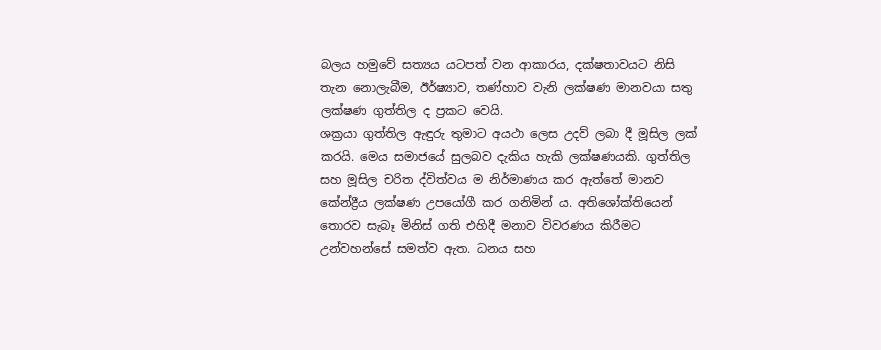බලය හමුවේ සත්‍යය යටපත් වන ආකාරය, දක්ෂතාවයට නිසි තැන නොලැබීම, ඊර්ෂ්‍යාව, තණ්හාව වැනි ලක්ෂණ මානවයා සතු ලක්ෂණ ගුත්තිල ද ප්‍රකට වෙයි.
ශක්‍රයා ගුත්තිල ඇඳුරු තුමාට අයථා ලෙස උදව් ලබා දී මූසිල ලක් කරයි. මෙය සමාජයේ සුලබව දැකිය හැකි ලක්ෂණයකි. ගුත්තිල සහ මූසිල චරිත ද්විත්වය ම නිර්මාණය කර ඇත්තේ මානව කේන්ද්‍රීය ලක්ෂණ උපයෝගී කර ගනිමින් ය. අතිශෝක්තියෙන් තොරව සැබෑ මිනිස් ගති එහිදී මනාව විවරණය කිරීමට උන්වහන්සේ සමත්ව ඇත. ධනය සහ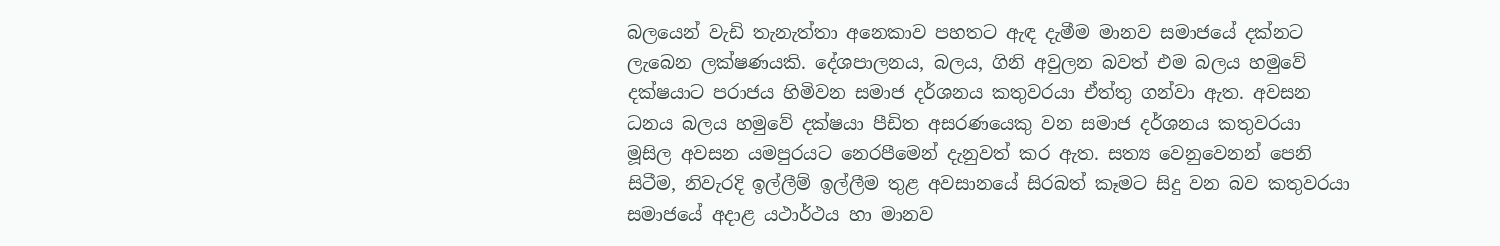බලයෙන් වැඩි තැනැත්තා අනෙකාව පහතට ඇඳ දැමීම මානව සමාජයේ දක්නට ලැබෙන ලක්ෂණයකි. දේශපාලනය, බලය, ගිනි අවුලන බවත් එම බලය හමුවේ දක්ෂයාට පරාජය හිමිවන සමාජ දර්ශනය කතුවරයා ඒත්තු ගන්වා ඇත. අවසන ධනය බලය හමුවේ දක්ෂයා පීඩිත අසරණයෙකු වන සමාජ දර්ශනය කතුවරයා මූසිල අවසන යමපුරයට නෙරපීමෙන් දැනුවත් කර ඇත. සත්‍ය වෙනුවෙනන් පෙනි සිටීම, නිවැරදි ඉල්ලීම් ඉල්ලීම තුළ අවසානයේ සිරබත් කෑමට සිදු වන බව කතුවරයා සමාජයේ අදාළ යථාර්ථය හා මානව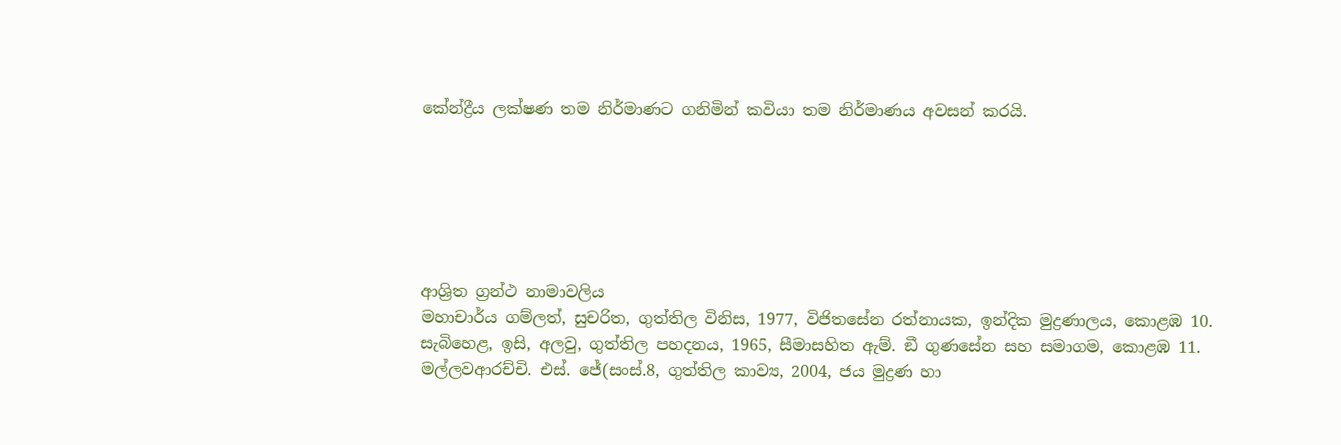කේන්ද්‍රීය ලක්ෂණ තම නිර්මාණට ගනිමින් කවියා තම නිර්මාණය අවසන් කරයි.






ආශ්‍රිත ග්‍රන්ථ නාමාවලිය
මහාචාර්ය ගම්ලත්, සුචරිත, ගුත්තිල විනිස, 1977, විජිතසේන රත්නායක, ඉන්දික මුද්‍රණාලය, කොළඹ 10.
සැබිහෙළ, ඉසි, අලවු, ගුත්තිල පහදනය, 1965, සීමාසහිත ඇම්. ඞී ගුණසේන සහ සමාගම, කොළඹ 11.
මල්ලවආරච්චි. එස්. ජේ(සංස්.8, ගුත්තිල කාව්‍ය, 2004, ජය මුද්‍රණ හා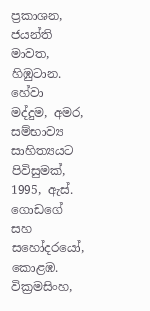ප්‍රකාශන, ජයන්ති මාවත, හිඹුටාන.
හේවා මද්දුම, අමර, සම්භාව්‍ය සාහිත්‍යයට පිවිසුමක්, 1995, ඇස්. ගොඩගේ සහ සහෝදරයෝ, කොළඹ.
වික්‍රමසිංහ,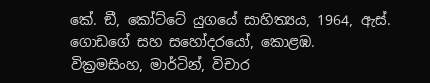කේ. ඞී, කෝට්ටේ යුගයේ සාහිත්‍යය, 1964, ඇස්. ගොඩගේ සහ සහෝදරයෝ, කොළඹ.
වික්‍රමසිංහ, මාර්ටින්, විචාර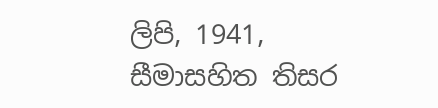ලිපි, 1941, සීමාසහිත තිසර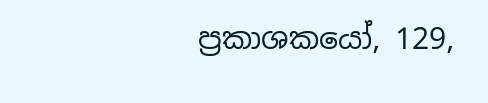ප්‍රකාශකයෝ, 129,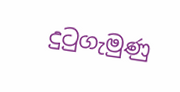දුටුගැමුණු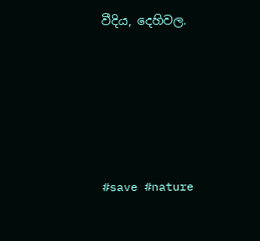වීදිය, දෙහිවල.





#save #nature